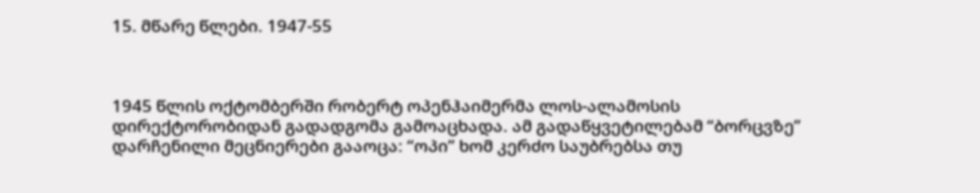15. მწარე წლები. 1947-55



1945 წლის ოქტომბერში რობერტ ოპენჰაიმერმა ლოს-ალამოსის დირექტორობიდან გადადგომა გამოაცხადა. ამ გადაწყვეტილებამ “ბორცვზე” დარჩენილი მეცნიერები გააოცა: “ოპი” ხომ კერძო საუბრებსა თუ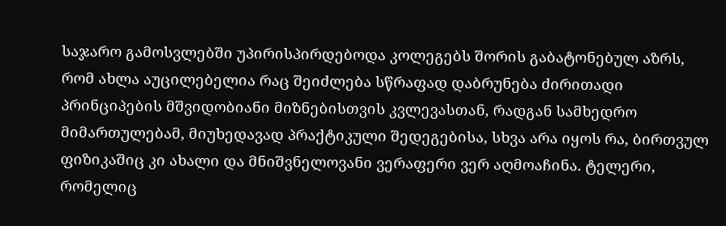საჯარო გამოსვლებში უპირისპირდებოდა კოლეგებს შორის გაბატონებულ აზრს, რომ ახლა აუცილებელია რაც შეიძლება სწრაფად დაბრუნება ძირითადი პრინციპების მშვიდობიანი მიზნებისთვის კვლევასთან, რადგან სამხედრო მიმართულებამ, მიუხედავად პრაქტიკული შედეგებისა, სხვა არა იყოს რა, ბირთვულ ფიზიკაშიც კი ახალი და მნიშვნელოვანი ვერაფერი ვერ აღმოაჩინა. ტელერი, რომელიც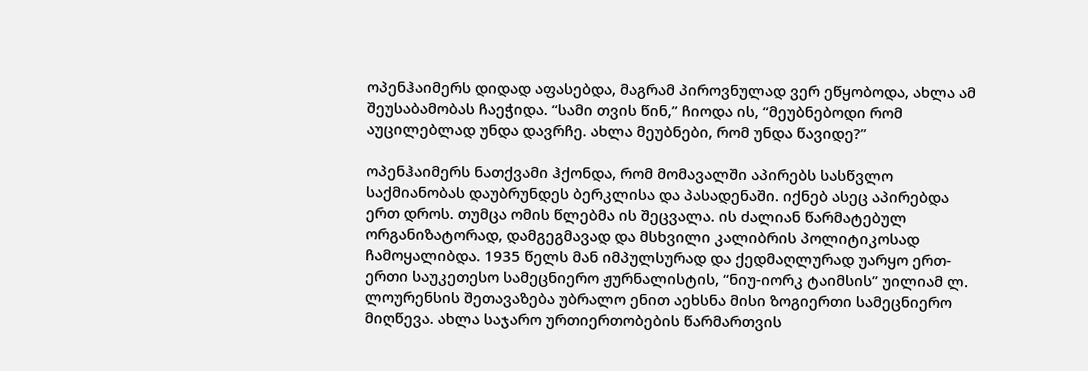ოპენჰაიმერს დიდად აფასებდა, მაგრამ პიროვნულად ვერ ეწყობოდა, ახლა ამ შეუსაბამობას ჩაეჭიდა. “სამი თვის წინ,” ჩიოდა ის, “მეუბნებოდი რომ აუცილებლად უნდა დავრჩე. ახლა მეუბნები, რომ უნდა წავიდე?”

ოპენჰაიმერს ნათქვამი ჰქონდა, რომ მომავალში აპირებს სასწვლო საქმიანობას დაუბრუნდეს ბერკლისა და პასადენაში. იქნებ ასეც აპირებდა ერთ დროს. თუმცა ომის წლებმა ის შეცვალა. ის ძალიან წარმატებულ ორგანიზატორად, დამგეგმავად და მსხვილი კალიბრის პოლიტიკოსად ჩამოყალიბდა. 1935 წელს მან იმპულსურად და ქედმაღლურად უარყო ერთ-ერთი საუკეთესო სამეცნიერო ჟურნალისტის, “ნიუ-იორკ ტაიმსის” უილიამ ლ. ლოურენსის შეთავაზება უბრალო ენით აეხსნა მისი ზოგიერთი სამეცნიერო მიღწევა. ახლა საჯარო ურთიერთობების წარმართვის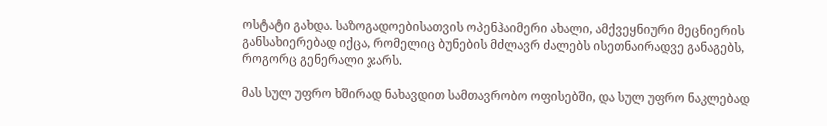ოსტატი გახდა. საზოგადოებისათვის ოპენჰაიმერი ახალი, ამქვეყნიური მეცნიერის განსახიერებად იქცა, რომელიც ბუნების მძლავრ ძალებს ისეთნაირადვე განაგებს, როგორც გენერალი ჯარს.

მას სულ უფრო ხშირად ნახავდით სამთავრობო ოფისებში, და სულ უფრო ნაკლებად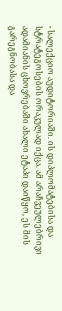- სალექციო აუდიტორიაში. ის დიპლომატებისა და სტრატეგოსების ორაკულად იქცა. ამ არაჩვეულებრივი ადამიანის ცხოვრებაში ახალი ეტაპი დაიწყო, ეს მის გარეგნობასა და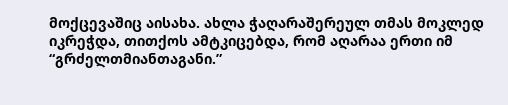მოქცევაშიც აისახა. ახლა ჭაღარაშერეულ თმას მოკლედ იკრეჭდა, თითქოს ამტკიცებდა, რომ აღარაა ერთი იმ “გრძელთმიანთაგანი.”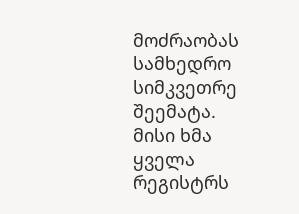მოძრაობას სამხედრო სიმკვეთრე შეემატა. მისი ხმა ყველა რეგისტრს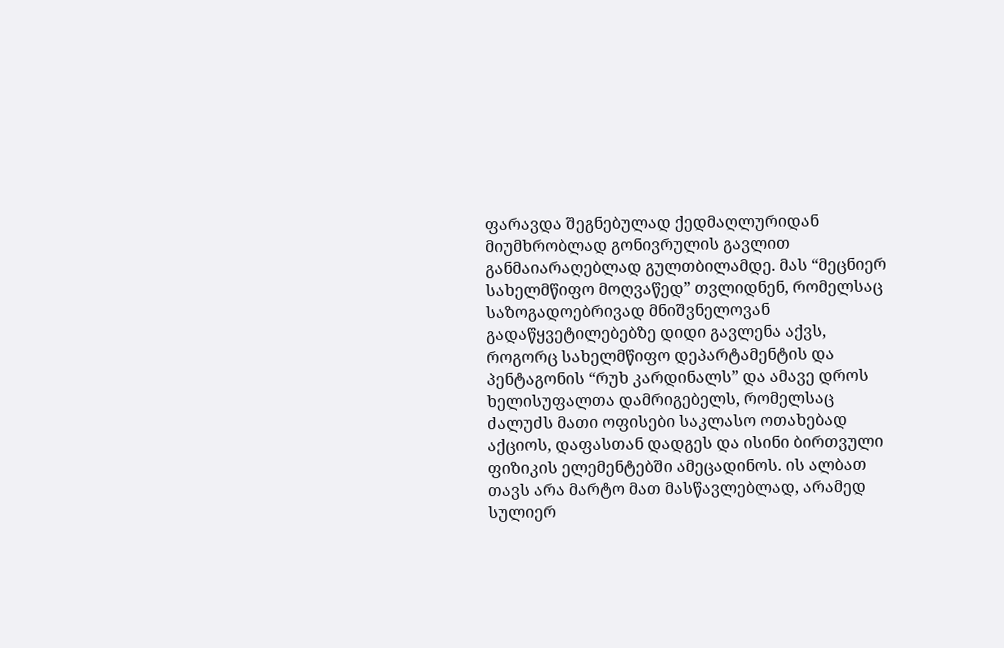ფარავდა შეგნებულად ქედმაღლურიდან მიუმხრობლად გონივრულის გავლით განმაიარაღებლად გულთბილამდე. მას “მეცნიერ სახელმწიფო მოღვაწედ” თვლიდნენ, რომელსაც საზოგადოებრივად მნიშვნელოვან გადაწყვეტილებებზე დიდი გავლენა აქვს, როგორც სახელმწიფო დეპარტამენტის და პენტაგონის “რუხ კარდინალს” და ამავე დროს ხელისუფალთა დამრიგებელს, რომელსაც ძალუძს მათი ოფისები საკლასო ოთახებად აქციოს, დაფასთან დადგეს და ისინი ბირთვული ფიზიკის ელემენტებში ამეცადინოს. ის ალბათ თავს არა მარტო მათ მასწავლებლად, არამედ სულიერ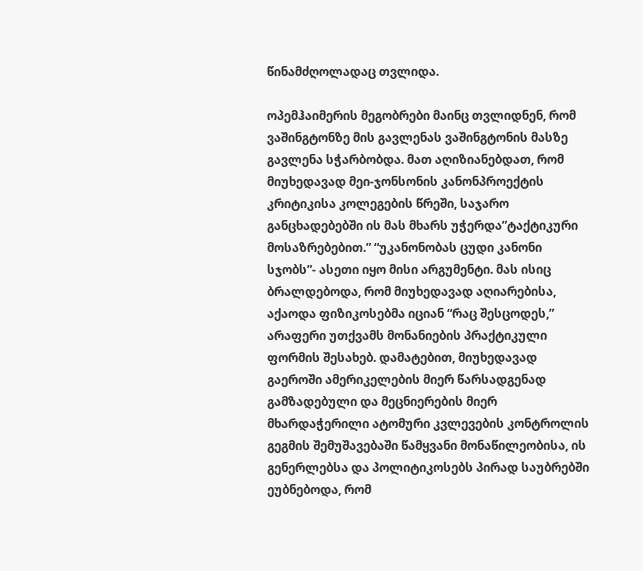წინამძღოლადაც თვლიდა.

ოპემჰაიმერის მეგობრები მაინც თვლიდნენ, რომ ვაშინგტონზე მის გავლენას ვაშინგტონის მასზე გავლენა სჭარბობდა. მათ აღიზიანებდათ, რომ მიუხედავად მეი-ჯონსონის კანონპროექტის კრიტიკისა კოლეგების წრეში, საჯარო განცხადებებში ის მას მხარს უჭერდა”ტაქტიკური მოსაზრებებით.” “უკანონობას ცუდი კანონი სჯობს”- ასეთი იყო მისი არგუმენტი. მას ისიც ბრალდებოდა, რომ მიუხედავად აღიარებისა, აქაოდა ფიზიკოსებმა იციან “რაც შესცოდეს,” არაფერი უთქვამს მონანიების პრაქტიკული ფორმის შესახებ. დამატებით, მიუხედავად გაეროში ამერიკელების მიერ წარსადგენად გამზადებული და მეცნიერების მიერ მხარდაჭერილი ატომური კვლევების კონტროლის გეგმის შემუშავებაში წამყვანი მონაწილეობისა, ის გენერლებსა და პოლიტიკოსებს პირად საუბრებში ეუბნებოდა, რომ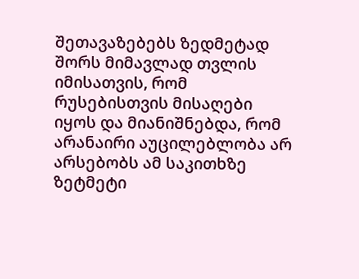შეთავაზებებს ზედმეტად შორს მიმავლად თვლის იმისათვის, რომ რუსებისთვის მისაღები იყოს და მიანიშნებდა, რომ არანაირი აუცილებლობა არ არსებობს ამ საკითხზე ზეტმეტი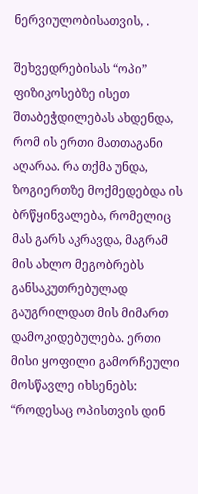ნერვიულობისათვის, .

შეხვედრებისას “ოპი” ფიზიკოსებზე ისეთ შთაბეჭდილებას ახდენდა, რომ ის ერთი მათთაგანი აღარაა. რა თქმა უნდა, ზოგიერთზე მოქმედებდა ის ბრწყინვალება, რომელიც მას გარს აკრავდა, მაგრამ მის ახლო მეგობრებს განსაკუთრებულად გაუგრილდათ მის მიმართ დამოკიდებულება. ერთი მისი ყოფილი გამორჩეული მოსწავლე იხსენებს: “როდესაც ოპისთვის დინ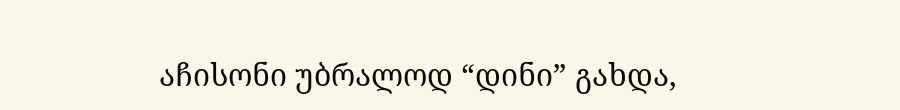აჩისონი უბრალოდ “დინი” გახდა,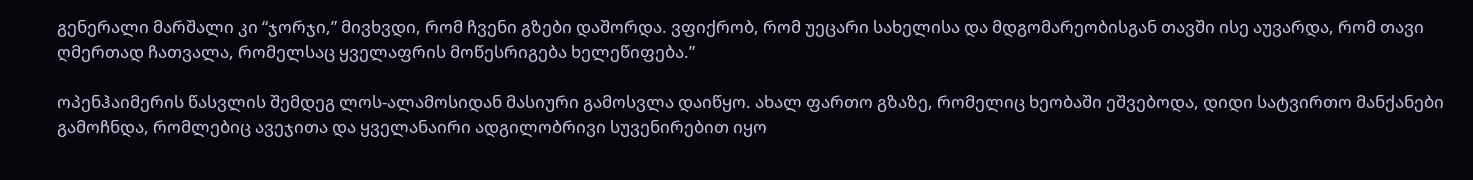გენერალი მარშალი კი “ჯორჯი,” მივხვდი, რომ ჩვენი გზები დაშორდა. ვფიქრობ, რომ უეცარი სახელისა და მდგომარეობისგან თავში ისე აუვარდა, რომ თავი ღმერთად ჩათვალა, რომელსაც ყველაფრის მოწესრიგება ხელეწიფება.”

ოპენჰაიმერის წასვლის შემდეგ ლოს-ალამოსიდან მასიური გამოსვლა დაიწყო. ახალ ფართო გზაზე, რომელიც ხეობაში ეშვებოდა, დიდი სატვირთო მანქანები გამოჩნდა, რომლებიც ავეჯითა და ყველანაირი ადგილობრივი სუვენირებით იყო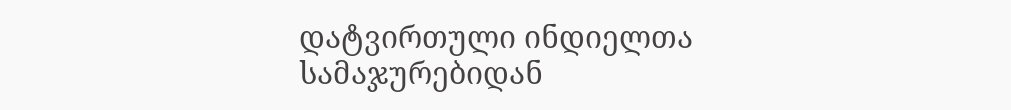დატვირთული ინდიელთა სამაჯურებიდან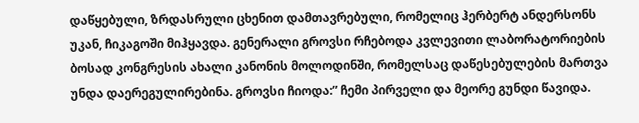დაწყებული, ზრდასრული ცხენით დამთავრებული, რომელიც ჰერბერტ ანდერსონს უკან, ჩიკაგოში მიჰყავდა. გენერალი გროვსი რჩებოდა კვლევითი ლაბორატორიების ბოსად კონგრესის ახალი კანონის მოლოდინში, რომელსაც დაწესებულების მართვა უნდა დაერეგულირებინა. გროვსი ჩიოდა:” ჩემი პირველი და მეორე გუნდი წავიდა.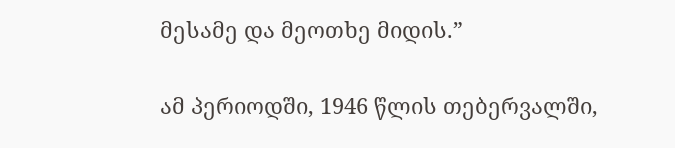მესამე და მეოთხე მიდის.”

ამ პერიოდში, 1946 წლის თებერვალში,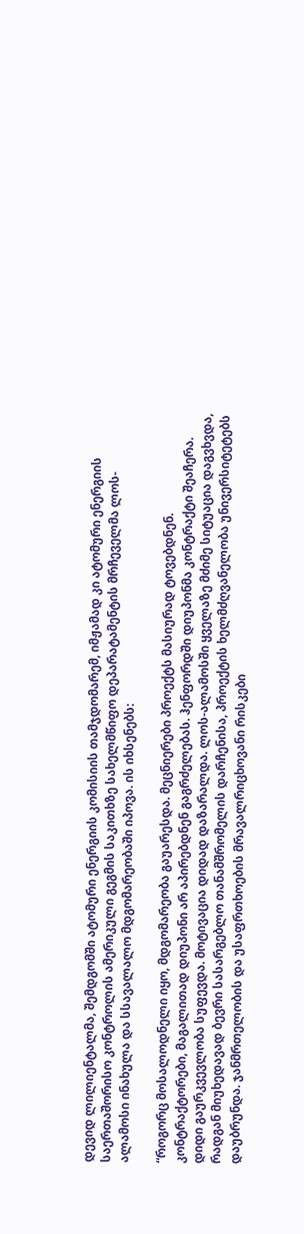დევიდ ლილიენტალმა, შემდგომში ატომური ენერგიის კომისიის თამჯდომარემ, იმჟამად კი ატომური ენერგიის საერთაშორისო კონტროლის ამერიკული გეგმის საკითხზე სახელმწიფო დეპარატამენტის მრჩეველმა ლოს-ალამოსი ინახულა და სსავალალო მდგომარეობაში იპოვა. ის იხსენებს:

“როგორც მოსალოდნელი იყო, მდგომარეობა გაუარესდა. მეცნიერები პროექტს მასიურად ტოვებდნენ. კონტრაქტორები, მაგალითად დიუპონი არ აპირებდნენ გაგრძელებას. ჰენფორდში დიუპონმა კონტრაქტი შეაჩერა. დიდი გაურკვევლობა სუფევდა. მოტივაცია დიდად დაზარალდა. ლოს-ალამოსში ყველაზე მძიმე სიტუაცია დაგვხვდა, რადგან მიუხედავად ბევრი სასარგებლო თანამშრომელის დარჩენისა, პროექტის ხელმძღვანელობა უნივერსიტეტებს დაუბრუნდა. ჯანმრთელობის და უსაფრთხოების მრავალრიცხოვანი რისკები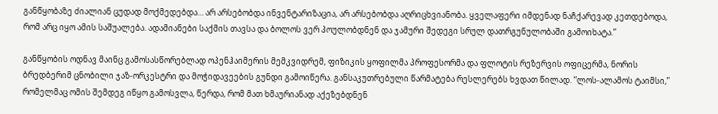განწყობაზე ძიალიან ცუდად მოქმედებდა… არ არსებობდა ინვენტარიზაცია, არ არსებობდა აღრიცხვიანობა. ყველაფერი იმდენად ნაჩქარევად კეთდებოდა, რომ არც იყო ამის საშუალება. ადამიანები საქმის თავსა და ბოლოს ვერ პოულობდნენ და ჯამური შედეგი სრულ დათრგუნულობაში გამოიხატა.”

განწყობის ოდნავ მაინც გამოსასწორებლად ოპენჰაიმერის მემკვიდრემ, ფიზიკის ყოფილმა პროფესორმა და ფლოტის რეზერვის ოფიცერმა, ნორის ბრედბერიმ ცნობილი ჯაზ-ორკესტრი და მოჭიდავეების გუნდი გამოიწერა. განსაკუთრებული წარმატება რესლერებს ხვდათ წილად. “ლოს-ალამოს ტაიმსი,” რომელმაც ომის შემდეგ იწყო გამოსვლა, წერდა, რომ მათ ხმაურიანად აქეზებდნენ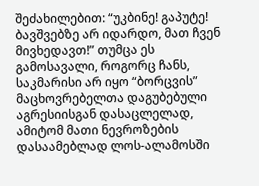შეძახილებით: “უკბინე! გაპუტე! ბავშვებზე არ იდარდო, მათ ჩვენ მივხედავთ!” თუმცა ეს გამოსავალი, როგორც ჩანს, საკმარისი არ იყო “ბორცვის” მაცხოვრებელთა დაგუბებული აგრესიისგან დასაცლელად, ამიტომ მათი ნევროზების დასაამებლად ლოს-ალამოსში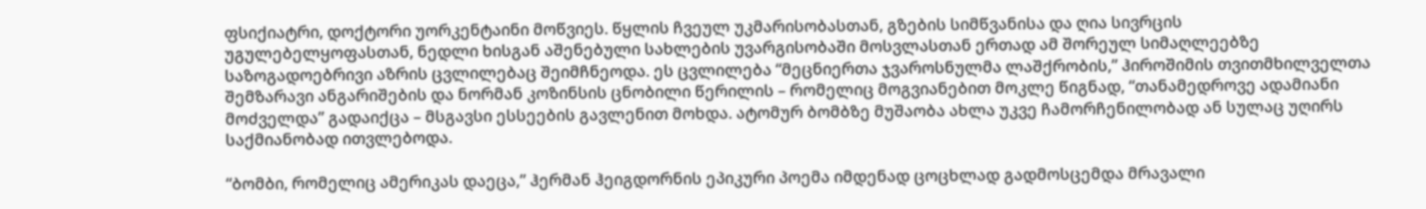ფსიქიატრი, დოქტორი უორკენტაინი მოწვიეს. წყლის ჩვეულ უკმარისობასთან, გზების სიმწვანისა და ღია სივრცის უგულებელყოფასთან, ნედლი ხისგან აშენებული სახლების უვარგისობაში მოსვლასთან ერთად ამ შორეულ სიმაღლეებზე საზოგადოებრივი აზრის ცვლილებაც შეიმჩნეოდა. ეს ცვლილება “მეცნიერთა ჯვაროსნულმა ლაშქრობის,” ჰიროშიმის თვითმხილველთა შემზარავი ანგარიშების და ნორმან კოზინსის ცნობილი წერილის – რომელიც მოგვიანებით მოკლე წიგნად, “თანამედროვე ადამიანი მოძველდა” გადაიქცა – მსგავსი ესსეების გავლენით მოხდა. ატომურ ბომბზე მუშაობა ახლა უკვე ჩამორჩენილობად ან სულაც უღირს საქმიანობად ითვლებოდა.

“ბომბი, რომელიც ამერიკას დაეცა,” ჰერმან ჰეიგდორნის ეპიკური პოემა იმდენად ცოცხლად გადმოსცემდა მრავალი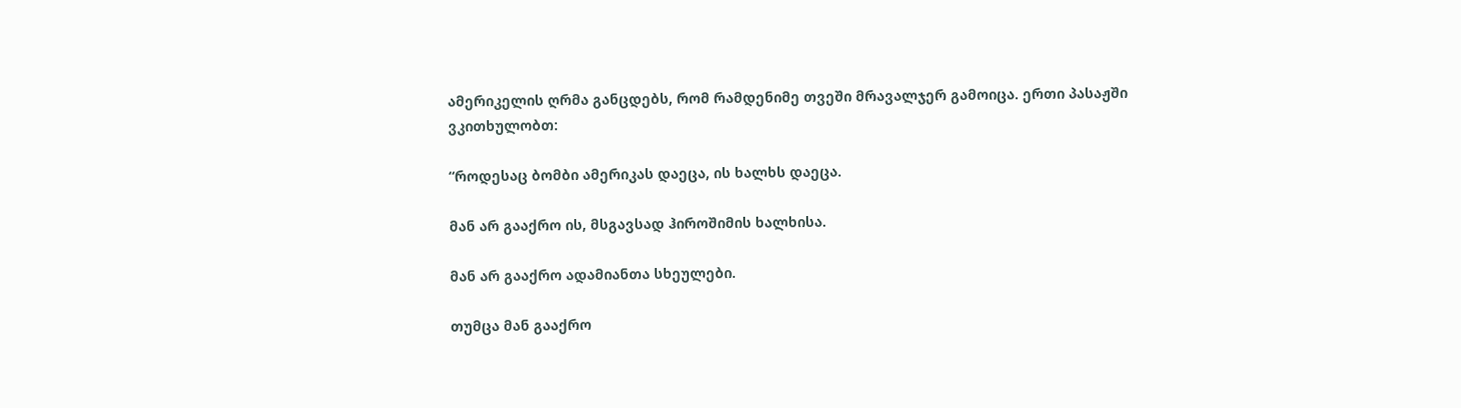ამერიკელის ღრმა განცდებს, რომ რამდენიმე თვეში მრავალჯერ გამოიცა. ერთი პასაჟში ვკითხულობთ:

“როდესაც ბომბი ამერიკას დაეცა, ის ხალხს დაეცა.

მან არ გააქრო ის, მსგავსად ჰიროშიმის ხალხისა.

მან არ გააქრო ადამიანთა სხეულები.

თუმცა მან გააქრო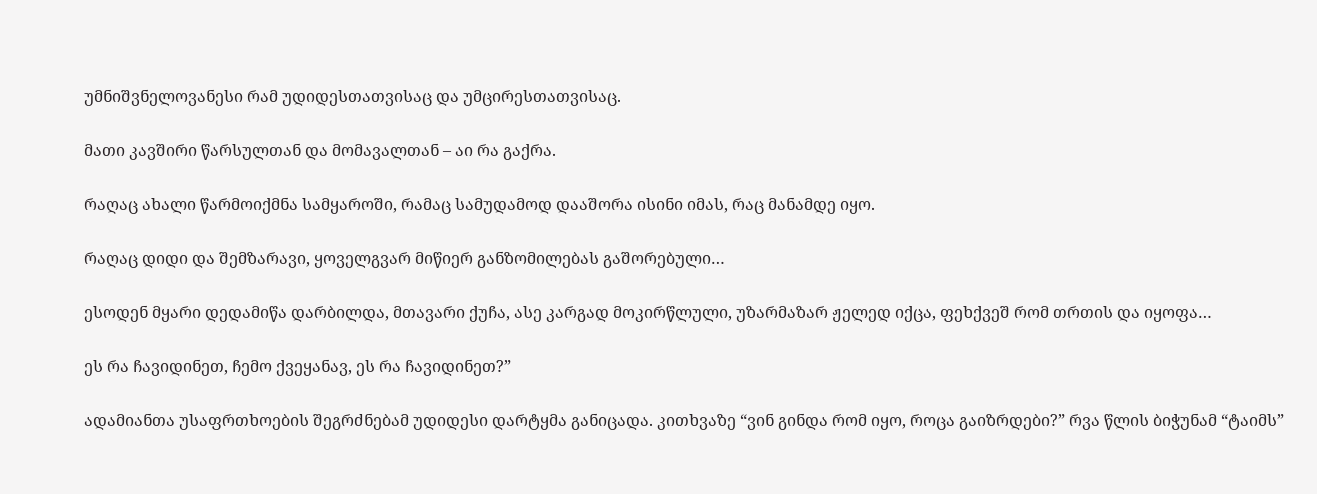უმნიშვნელოვანესი რამ უდიდესთათვისაც და უმცირესთათვისაც.

მათი კავშირი წარსულთან და მომავალთან – აი რა გაქრა.

რაღაც ახალი წარმოიქმნა სამყაროში, რამაც სამუდამოდ დააშორა ისინი იმას, რაც მანამდე იყო.

რაღაც დიდი და შემზარავი, ყოველგვარ მიწიერ განზომილებას გაშორებული…

ესოდენ მყარი დედამიწა დარბილდა, მთავარი ქუჩა, ასე კარგად მოკირწლული, უზარმაზარ ჟელედ იქცა, ფეხქვეშ რომ თრთის და იყოფა…

ეს რა ჩავიდინეთ, ჩემო ქვეყანავ, ეს რა ჩავიდინეთ?”

ადამიანთა უსაფრთხოების შეგრძნებამ უდიდესი დარტყმა განიცადა. კითხვაზე “ვინ გინდა რომ იყო, როცა გაიზრდები?” რვა წლის ბიჭუნამ “ტაიმს”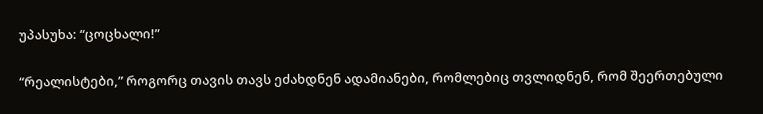უპასუხა: “ცოცხალი!”

“რეალისტები,” როგორც თავის თავს ეძახდნენ ადამიანები, რომლებიც თვლიდნენ, რომ შეერთებული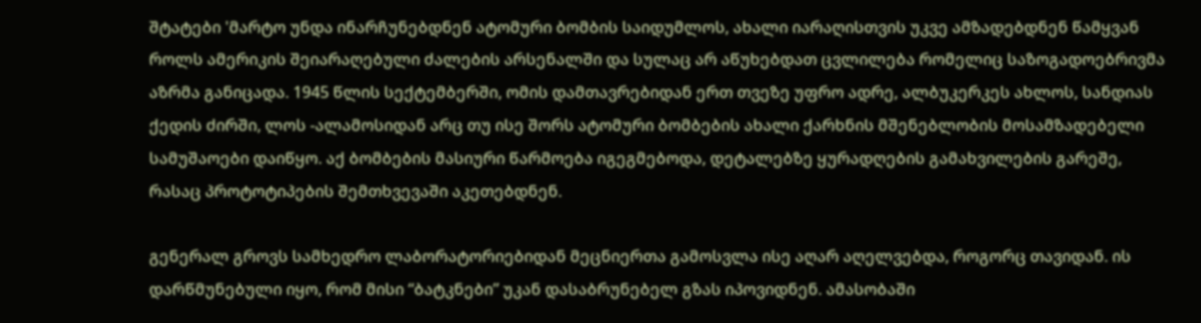შტატები 'მარტო უნდა ინარჩუნებდნენ ატომური ბომბის საიდუმლოს, ახალი იარაღისთვის უკვე ამზადებდნენ წამყვან როლს ამერიკის შეიარაღებული ძალების არსენალში და სულაც არ აწუხებდათ ცვლილება რომელიც საზოგადოებრივმა აზრმა განიცადა. 1945 წლის სექტემბერში, ომის დამთავრებიდან ერთ თვეზე უფრო ადრე, ალბუკერკეს ახლოს, სანდიას ქედის ძირში, ლოს -ალამოსიდან არც თუ ისე შორს ატომური ბომბების ახალი ქარხნის მშენებლობის მოსამზადებელი სამუშაოები დაიწყო. აქ ბომბების მასიური წარმოება იგეგმებოდა, დეტალებზე ყურადღების გამახვილების გარეშე, რასაც პროტოტიპების შემთხვევაში აკეთებდნენ.

გენერალ გროვს სამხედრო ლაბორატორიებიდან მეცნიერთა გამოსვლა ისე აღარ აღელვებდა, როგორც თავიდან. ის დარწმუნებული იყო, რომ მისი “ბატკნები” უკან დასაბრუნებელ გზას იპოვიდნენ. ამასობაში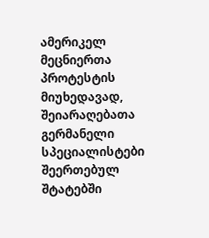ამერიკელ მეცნიერთა პროტესტის მიუხედავად, შეიარაღებათა გერმანელი სპეციალისტები შეერთებულ შტატებში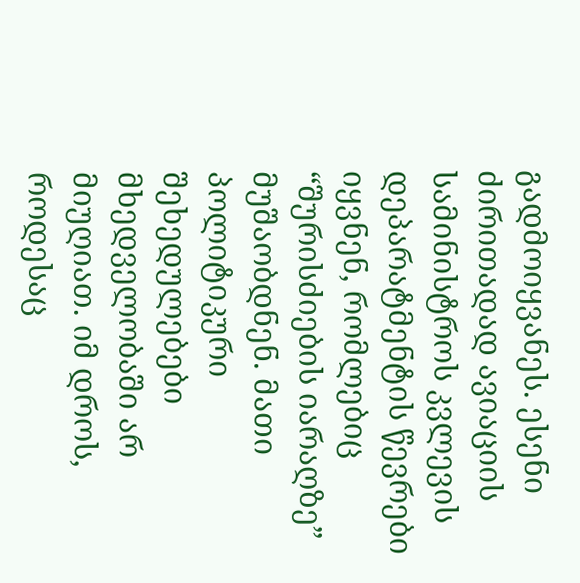გადმოიყვანეს. ესენი ძირითადად ავიაციის სამინისტროს კვლევის დეპარატმენტის წევრები იყვნენ, რომლებიც “შურისძიების იარაღზე” მუშაობდნენ. მათი პოლიტიკური შეხედულებები მხედველობაში არ მიუღიათ. იმ დროს, როდესაც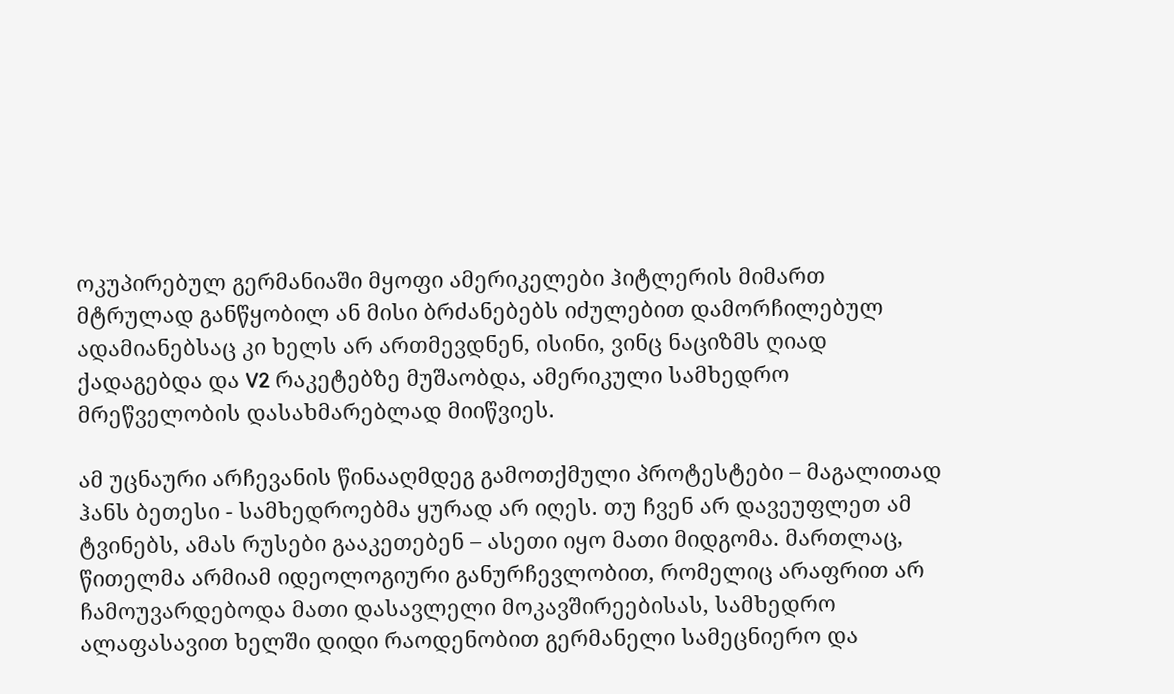ოკუპირებულ გერმანიაში მყოფი ამერიკელები ჰიტლერის მიმართ მტრულად განწყობილ ან მისი ბრძანებებს იძულებით დამორჩილებულ ადამიანებსაც კი ხელს არ ართმევდნენ, ისინი, ვინც ნაციზმს ღიად ქადაგებდა და V2 რაკეტებზე მუშაობდა, ამერიკული სამხედრო მრეწველობის დასახმარებლად მიიწვიეს.

ამ უცნაური არჩევანის წინააღმდეგ გამოთქმული პროტესტები – მაგალითად ჰანს ბეთესი - სამხედროებმა ყურად არ იღეს. თუ ჩვენ არ დავეუფლეთ ამ ტვინებს, ამას რუსები გააკეთებენ – ასეთი იყო მათი მიდგომა. მართლაც, წითელმა არმიამ იდეოლოგიური განურჩევლობით, რომელიც არაფრით არ ჩამოუვარდებოდა მათი დასავლელი მოკავშირეებისას, სამხედრო ალაფასავით ხელში დიდი რაოდენობით გერმანელი სამეცნიერო და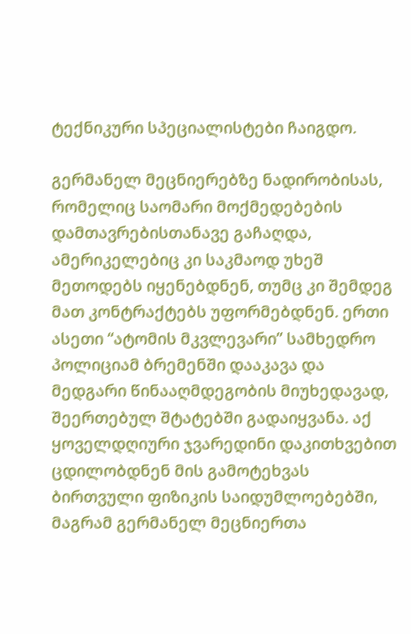ტექნიკური სპეციალისტები ჩაიგდო.

გერმანელ მეცნიერებზე ნადირობისას, რომელიც საომარი მოქმედებების დამთავრებისთანავე გაჩაღდა, ამერიკელებიც კი საკმაოდ უხეშ მეთოდებს იყენებდნენ, თუმც კი შემდეგ მათ კონტრაქტებს უფორმებდნენ. ერთი ასეთი “ატომის მკვლევარი” სამხედრო პოლიციამ ბრემენში დააკავა და მედგარი წინააღმდეგობის მიუხედავად, შეერთებულ შტატებში გადაიყვანა. აქ ყოველდღიური ჯვარედინი დაკითხვებით ცდილობდნენ მის გამოტეხვას ბირთვული ფიზიკის საიდუმლოებებში, მაგრამ გერმანელ მეცნიერთა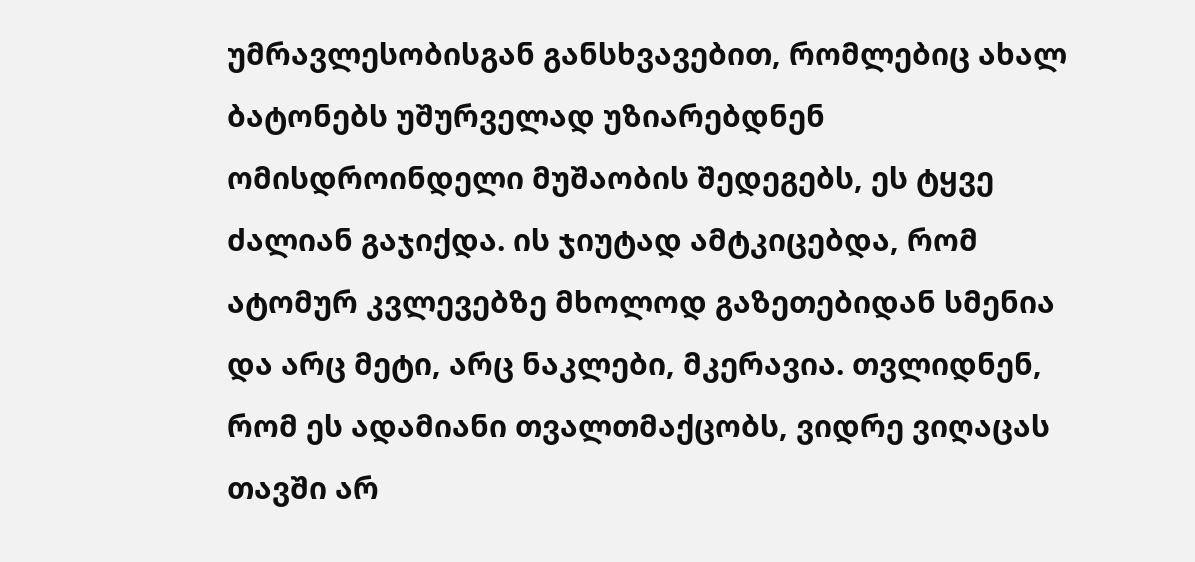უმრავლესობისგან განსხვავებით, რომლებიც ახალ ბატონებს უშურველად უზიარებდნენ ომისდროინდელი მუშაობის შედეგებს, ეს ტყვე ძალიან გაჯიქდა. ის ჯიუტად ამტკიცებდა, რომ ატომურ კვლევებზე მხოლოდ გაზეთებიდან სმენია და არც მეტი, არც ნაკლები, მკერავია. თვლიდნენ, რომ ეს ადამიანი თვალთმაქცობს, ვიდრე ვიღაცას თავში არ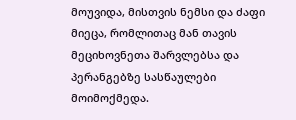მოუვიდა, მისთვის ნემსი და ძაფი მიეცა, რომლითაც მან თავის მეციხოვნეთა შარვლებსა და პერანგებზე სასწაულები მოიმოქმედა.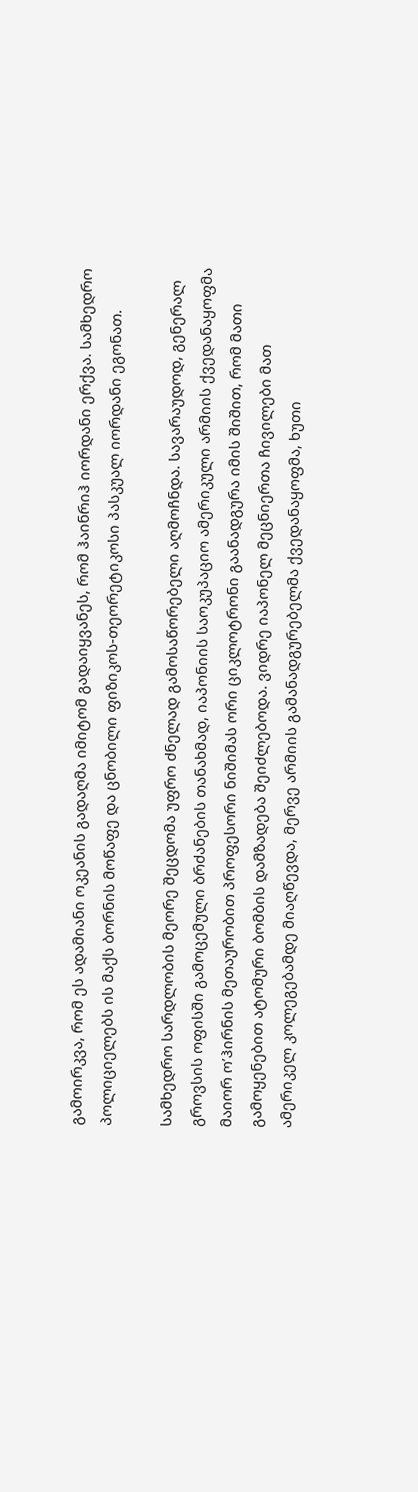გამოირკვა, რომ ეს ადამიანი ოკეანის გადაღმა იმიტომ გადაიყვანეს, რომ ჰაინრიჰ იორდანი ერქვა. სამხედრო პოლიციელებს ის მაქს ბორნის მოწაფე და ცნობილი ფიზიკოს-თეორეტიკოსი პასკუალ იორდანი ეგონათ.

სამხედრო სარდლობის მეორე შეცდომა უფრო ძნელად გამოსაწორებელი აღმოჩნდა. სავარაუდოდ, გენერალ გროვსის ოფისში გამოცემული ბრძანების თანახმად, იაპონიის საოკუპაციო ამერიკული არმიის ქვედანაყოფმა მაიორ ო’ჰირნის მეთაურობით პროფესორი ნიშიმას ორი ციკლოტრონი გაანადგურა იმის შიშით, რომ მათი გამოყენებით ატომური ბომბის დამზადება შეიძლებოდა. ვიდრე იაპონელ მეცნიერთა ჩივილები მათ ამერიკელ კოლეგებამდე მიაღწევდა, მერვე არმიის გამანადგურებელმა ქვედანაყოფმა, ხუთი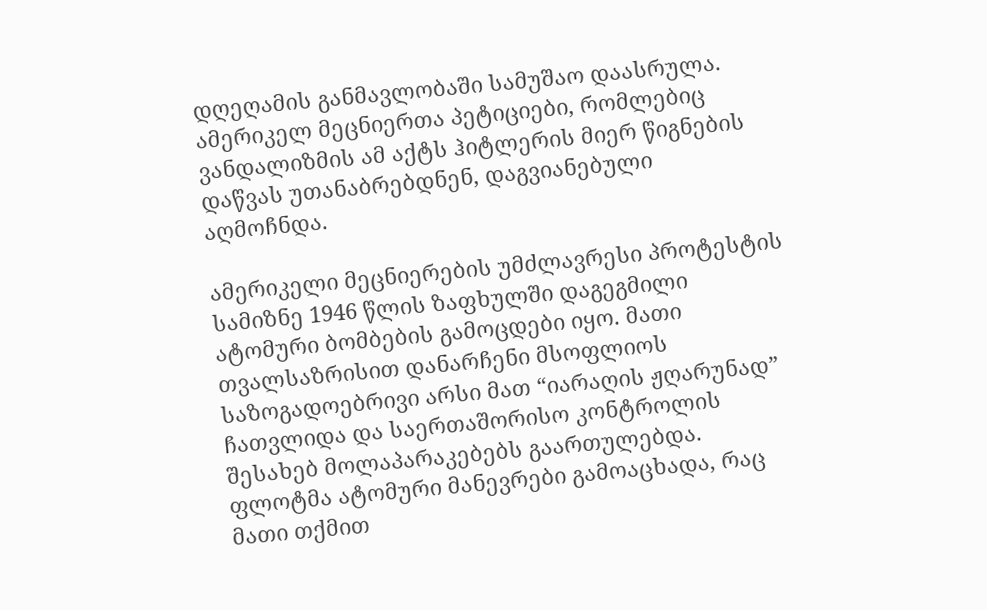დღეღამის განმავლობაში სამუშაო დაასრულა. ამერიკელ მეცნიერთა პეტიციები, რომლებიც ვანდალიზმის ამ აქტს ჰიტლერის მიერ წიგნების დაწვას უთანაბრებდნენ, დაგვიანებული აღმოჩნდა.

ამერიკელი მეცნიერების უმძლავრესი პროტესტის სამიზნე 1946 წლის ზაფხულში დაგეგმილი ატომური ბომბების გამოცდები იყო. მათი თვალსაზრისით დანარჩენი მსოფლიოს საზოგადოებრივი არსი მათ “იარაღის ჟღარუნად” ჩათვლიდა და საერთაშორისო კონტროლის შესახებ მოლაპარაკებებს გაართულებდა. ფლოტმა ატომური მანევრები გამოაცხადა, რაც მათი თქმით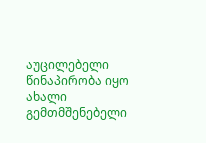აუცილებელი წინაპირობა იყო ახალი გემთმშენებელი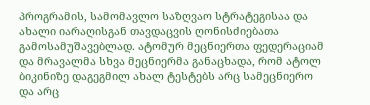პროგრამის, სამომავლო საზღვაო სტრატეგისაა და ახალი იარაღისგან თავდაცვის ღონისძიებათა გამოსამუშავებლად. ატომურ მეცნიერთა ფედერაციამ და მრავალმა სხვა მეცნიერმა განაცხადა, რომ ატოლ ბიკინიზე დაგეგმილ ახალ ტესტებს არც სამეცნიერო და არც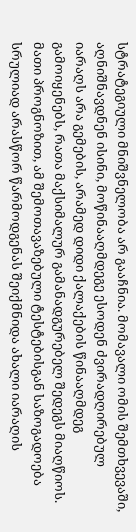სტრატეგიული მნიშვნელობა არ გააჩნია. მომავალი ომის შემთხვევაში, აღნიშნავდნენ ისინი, მოწინააღმდეგე ესოდენ ძვირადღირებულ იარაღს არა გემების, არამედ დიდი ქალაქების წინააღმდეგ გამოიყენებს, რათა მაქსიმალურ გამანადგურებელ შედეგს მიაღწიოს. მათი პროგნოზით, ამ შემოთავაზებული ტესტებისგან საზოგადოება სრულიად არასწორ წარმოდგენას შეიქმნიდა ახალი იარაღის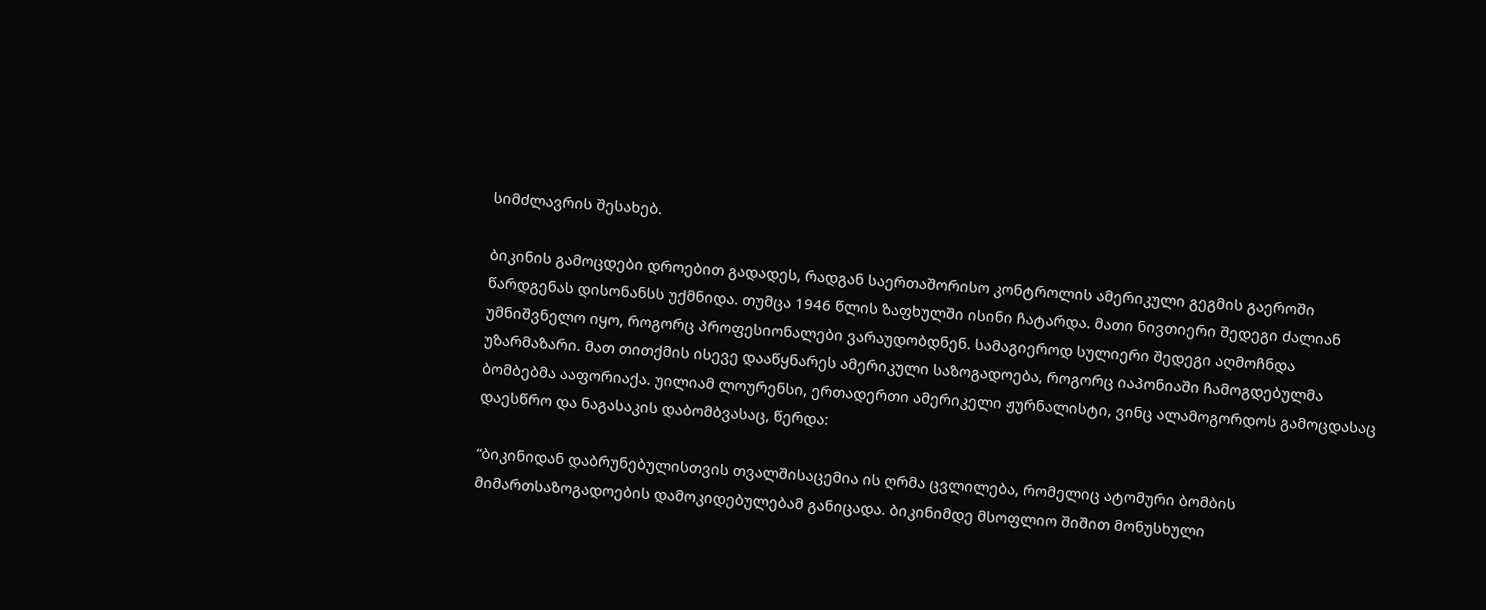სიმძლავრის შესახებ.

ბიკინის გამოცდები დროებით გადადეს, რადგან საერთაშორისო კონტროლის ამერიკული გეგმის გაეროში წარდგენას დისონანსს უქმნიდა. თუმცა 1946 წლის ზაფხულში ისინი ჩატარდა. მათი ნივთიერი შედეგი ძალიან უმნიშვნელო იყო, როგორც პროფესიონალები ვარაუდობდნენ. სამაგიეროდ სულიერი შედეგი აღმოჩნდა უზარმაზარი. მათ თითქმის ისევე დააწყნარეს ამერიკული საზოგადოება, როგორც იაპონიაში ჩამოგდებულმა ბომბებმა ააფორიაქა. უილიამ ლოურენსი, ერთადერთი ამერიკელი ჟურნალისტი, ვინც ალამოგორდოს გამოცდასაც დაესწრო და ნაგასაკის დაბომბვასაც, წერდა:

“ბიკინიდან დაბრუნებულისთვის თვალშისაცემია ის ღრმა ცვლილება, რომელიც ატომური ბომბის მიმართსაზოგადოების დამოკიდებულებამ განიცადა. ბიკინიმდე მსოფლიო შიშით მონუსხული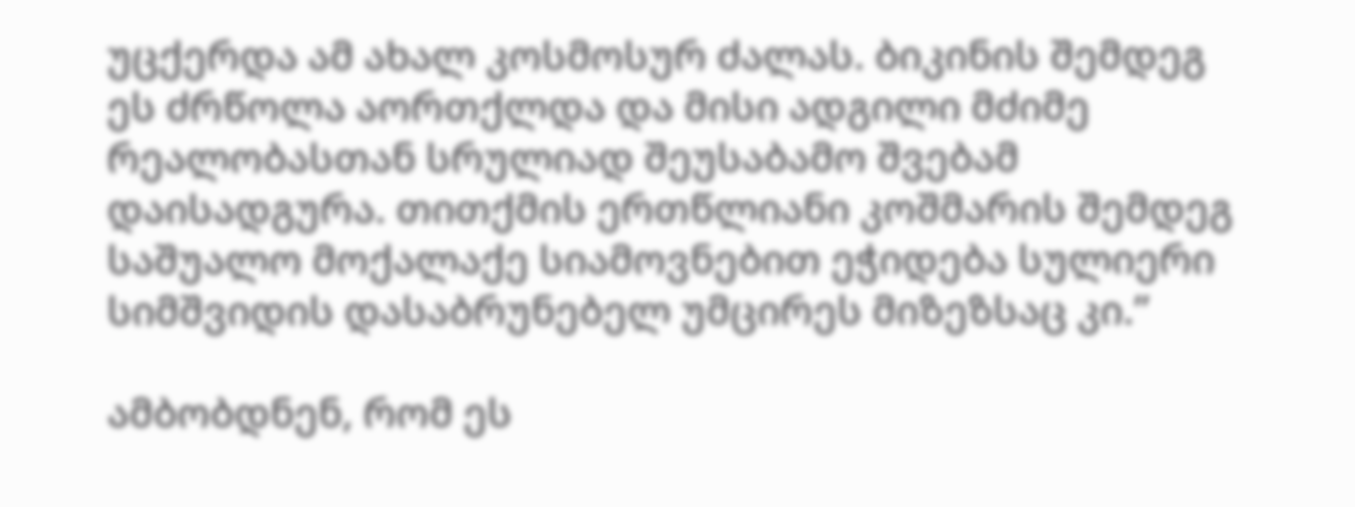უცქერდა ამ ახალ კოსმოსურ ძალას. ბიკინის შემდეგ ეს ძრწოლა აორთქლდა და მისი ადგილი მძიმე რეალობასთან სრულიად შეუსაბამო შვებამ დაისადგურა. თითქმის ერთწლიანი კოშმარის შემდეგ საშუალო მოქალაქე სიამოვნებით ეჭიდება სულიერი სიმშვიდის დასაბრუნებელ უმცირეს მიზეზსაც კი.”

ამბობდნენ, რომ ეს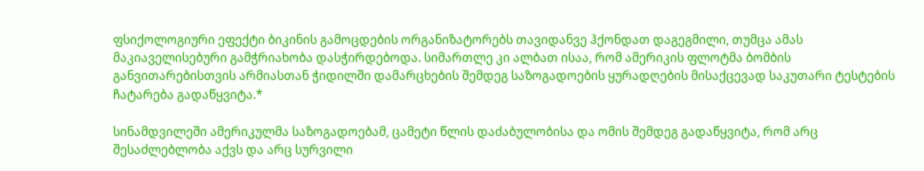ფსიქოლოგიური ეფექტი ბიკინის გამოცდების ორგანიზატორებს თავიდანვე ჰქონდათ დაგეგმილი, თუმცა ამას მაკიაველისებური გამჭრიახობა დასჭირდებოდა. სიმართლე კი ალბათ ისაა, რომ ამერიკის ფლოტმა ბომბის განვითარებისთვის არმიასთან ჭიდილში დამარცხების შემდეგ საზოგადოების ყურადღების მისაქცევად საკუთარი ტესტების ჩატარება გადაწყვიტა.*

სინამდვილეში ამერიკულმა საზოგადოებამ, ცამეტი წლის დაძაბულობისა და ომის შემდეგ გადაწყვიტა, რომ არც შესაძლებლობა აქვს და არც სურვილი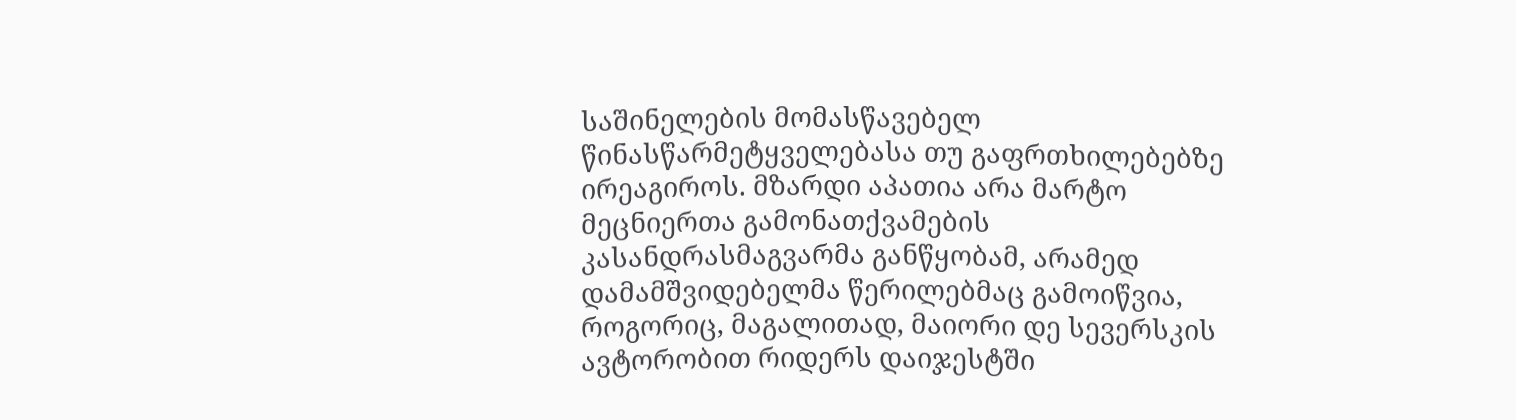საშინელების მომასწავებელ წინასწარმეტყველებასა თუ გაფრთხილებებზე ირეაგიროს. მზარდი აპათია არა მარტო მეცნიერთა გამონათქვამების კასანდრასმაგვარმა განწყობამ, არამედ დამამშვიდებელმა წერილებმაც გამოიწვია, როგორიც, მაგალითად, მაიორი დე სევერსკის ავტორობით რიდერს დაიჯესტში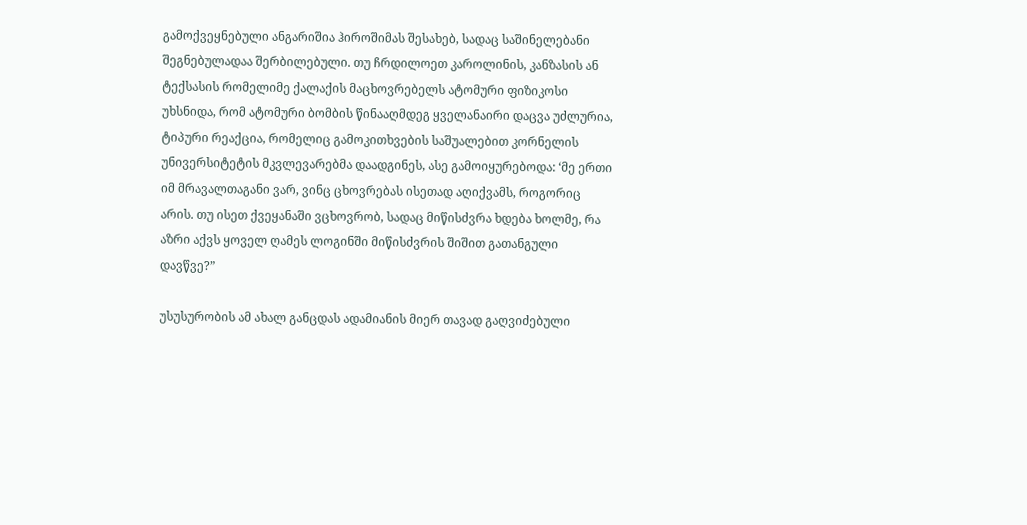გამოქვეყნებული ანგარიშია ჰიროშიმას შესახებ, სადაც საშინელებანი შეგნებულადაა შერბილებული. თუ ჩრდილოეთ კაროლინის, კანზასის ან ტექსასის რომელიმე ქალაქის მაცხოვრებელს ატომური ფიზიკოსი უხსნიდა, რომ ატომური ბომბის წინააღმდეგ ყველანაირი დაცვა უძლურია, ტიპური რეაქცია, რომელიც გამოკითხვების საშუალებით კორნელის უნივერსიტეტის მკვლევარებმა დაადგინეს, ასე გამოიყურებოდა: ‘მე ერთი იმ მრავალთაგანი ვარ, ვინც ცხოვრებას ისეთად აღიქვამს, როგორიც არის. თუ ისეთ ქვეყანაში ვცხოვრობ, სადაც მიწისძვრა ხდება ხოლმე, რა აზრი აქვს ყოველ ღამეს ლოგინში მიწისძვრის შიშით გათანგული დავწვე?”

უსუსურობის ამ ახალ განცდას ადამიანის მიერ თავად გაღვიძებული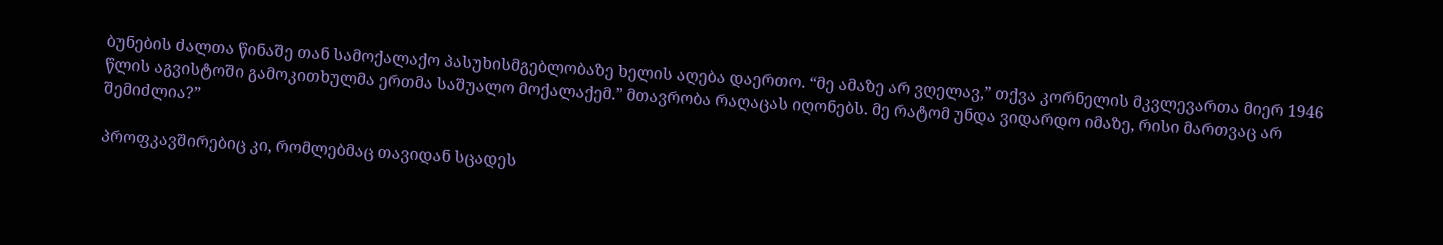ბუნების ძალთა წინაშე თან სამოქალაქო პასუხისმგებლობაზე ხელის აღება დაერთო. “მე ამაზე არ ვღელავ,” თქვა კორნელის მკვლევართა მიერ 1946 წლის აგვისტოში გამოკითხულმა ერთმა საშუალო მოქალაქემ.” მთავრობა რაღაცას იღონებს. მე რატომ უნდა ვიდარდო იმაზე, რისი მართვაც არ შემიძლია?”

პროფკავშირებიც კი, რომლებმაც თავიდან სცადეს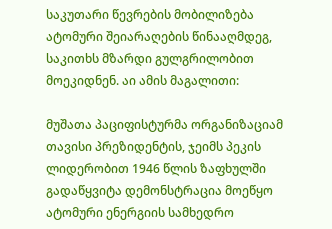საკუთარი წევრების მობილიზება ატომური შეიარაღების წინააღმდეგ, საკითხს მზარდი გულგრილობით მოეკიდნენ. აი ამის მაგალითი:

მუშათა პაციფისტურმა ორგანიზაციამ თავისი პრეზიდენტის, ჯეიმს პეკის ლიდერობით 1946 წლის ზაფხულში გადაწყვიტა დემონსტრაცია მოეწყო ატომური ენერგიის სამხედრო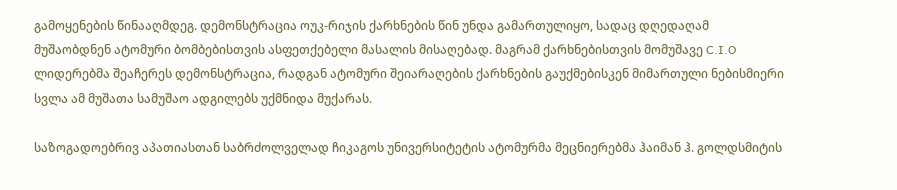გამოყენების წინააღმდეგ. დემონსტრაცია ოუკ-რიჯის ქარხნების წინ უნდა გამართულიყო, სადაც დღედაღამ მუშაობდნენ ატომური ბომბებისთვის ასფეთქებელი მასალის მისაღებად. მაგრამ ქარხნებისთვის მომუშავე C.I.O ლიდერებმა შეაჩერეს დემონსტრაცია, რადგან ატომური შეიარაღების ქარხნების გაუქმებისკენ მიმართული ნებისმიერი სვლა ამ მუშათა სამუშაო ადგილებს უქმნიდა მუქარას.

საზოგადოებრივ აპათიასთან საბრძოლველად ჩიკაგოს უნივერსიტეტის ატომურმა მეცნიერებმა ჰაიმან ჰ. გოლდსმიტის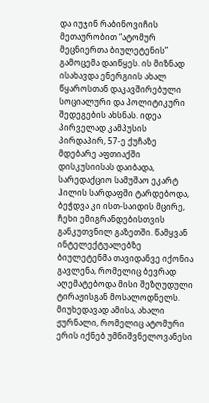და იუჯინ რაბინოვიჩის მეთაურობით “ატომურ მეცნიერთა ბიულეტენის” გამოცემა დაიწყეს. ის მიზნად ისახავდა ენერგიის ახალ წყაროსთან დაკავშირებული სოციალური და პოლიტიკური შედეგების ახსნას. იდეა პირველად კამპუსის პირდაპირ, 57-ე ქუჩაზე მდებარე აფთიაქში დისკუსიისას დაიბადა, სარედაქციო სამუშაო ეკარტ ჰილის სარდაფში ტარდებოდა, ბეჭდვა კი ისთ-საიდის მცირე, ჩეხი ემიგრანდებისთვის განკუთვნილ გაზეთში. წამყვან ინტელექტუალებზე ბიულეტენმა თავიდანვე იქონია გავლენა, რომელიც ბევრად აღემატებოდა მისი შეზღუდული ტირაჟისგან მოსალოდნელს. მიუხედავად ამისა, ახალი ჟურნალი, რომელიც ატომური ერის იქნებ უმნიშვნელოვანესი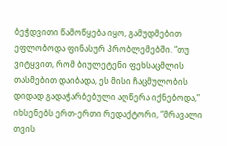ბეჭდვითი წამოწყება იყო, გამუდმებით ეფლობოდა ფინასურ პრობლემებში. “თუ ვიტყვით, რომ ბიულეტენი ფეხსაცმლის თასმებით დაიბადა, ეს მისი ჩაცმულობის დიდად გადაჭარბებული აღწერა იქნებოდა,” იხსენებს ერთ-ერთი რედაქტორი, “მრავალი თვის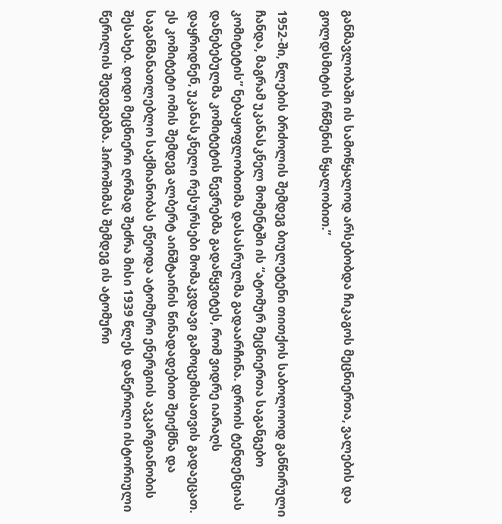განმავლობაში ის სამოწყალოდ არსებობდა ჩიკაგოს მეცნიერთა, ვალების და გოლდსმიტის რწმენის წყალობით.”

1952-ში, წლების ბრძოლის შემდეგ ბიულეტენი თითქოს საბოლოოდ განწირული ჩანდა, მაგრამ უკანასკნელ მომენტში ის “ატომურ მეცნიერთა საგანგებო კომიტეტის” ნებაყოფლობითმა დასასრულმა გადაარჩინა. დროის ტენდენციას დანებებულმა კომიტეტის წევრებმა გადაწყვიტეს, რომ ვიდრე იარაღს დაყრიდნენ, უკანასკნელი რესურსები მომაკვდავი გამოცემისათვის გადაეცათ. ეს კომიტეტი ომის შემდეგ ალბერტ აინშტაინის წინადადებით შეიქმნა და საგანმანათლებლო საქმიანობას ეწეოდა ატომური ენერგიის ავკარგიანობის შესახებ. დიდი მეცნიერი ღრმად შეძრა მისი 1939 წლეს დაწერილი ისტორიული წერილის შედეგებმა. ჰიროშიმას შემდეგ ის ატომური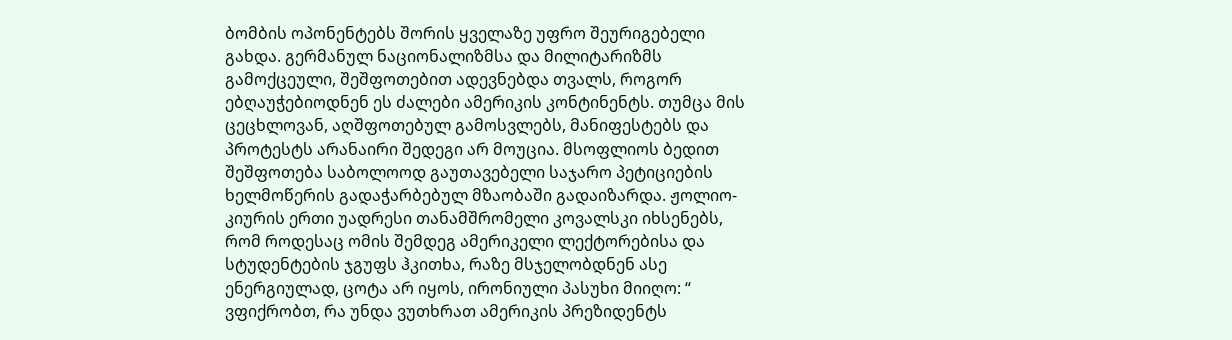ბომბის ოპონენტებს შორის ყველაზე უფრო შეურიგებელი გახდა. გერმანულ ნაციონალიზმსა და მილიტარიზმს გამოქცეული, შეშფოთებით ადევნებდა თვალს, როგორ ებღაუჭებიოდნენ ეს ძალები ამერიკის კონტინენტს. თუმცა მის ცეცხლოვან, აღშფოთებულ გამოსვლებს, მანიფესტებს და პროტესტს არანაირი შედეგი არ მოუცია. მსოფლიოს ბედით შეშფოთება საბოლოოდ გაუთავებელი საჯარო პეტიციების ხელმოწერის გადაჭარბებულ მზაობაში გადაიზარდა. ჟოლიო-კიურის ერთი უადრესი თანამშრომელი კოვალსკი იხსენებს, რომ როდესაც ომის შემდეგ ამერიკელი ლექტორებისა და სტუდენტების ჯგუფს ჰკითხა, რაზე მსჯელობდნენ ასე ენერგიულად, ცოტა არ იყოს, ირონიული პასუხი მიიღო: “ ვფიქრობთ, რა უნდა ვუთხრათ ამერიკის პრეზიდენტს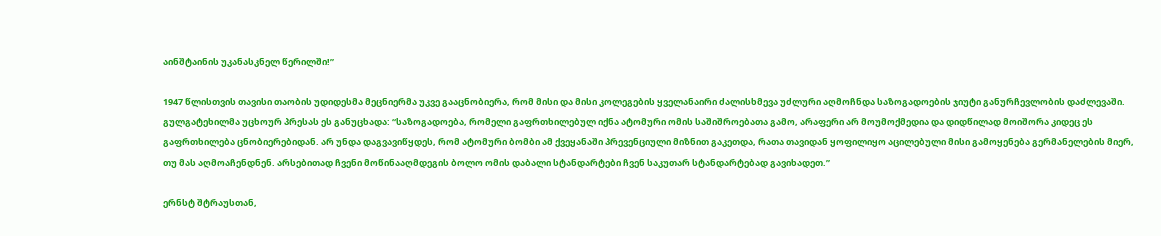აინშტაინის უკანასკნელ წერილში!”

1947 წლისთვის თავისი თაობის უდიდესმა მეცნიერმა უკვე გააცნობიერა, რომ მისი და მისი კოლეგების ყველანაირი ძალისხმევა უძლური აღმოჩნდა საზოგადოების ჯიუტი განურჩევლობის დაძლევაში. გულგატეხილმა უცხოურ პრესას ეს განუცხადა: “საზოგადოება, რომელი გაფრთხილებულ იქნა ატომური ომის საშიშროებათა გამო, არაფერი არ მოუმოქმედია და დიდწილად მოიშორა კიდეც ეს გაფრთხილება ცნობიერებიდან. არ უნდა დაგვავიწყდეს, რომ ატომური ბომბი ამ ქვეყანაში პრევენციული მიზნით გაკეთდა, რათა თავიდან ყოფილიყო აცილებული მისი გამოყენება გერმანელების მიერ, თუ მას აღმოაჩენდნენ. არსებითად ჩვენი მოწინააღმდეგის ბოლო ომის დაბალი სტანდარტები ჩვენ საკუთარ სტანდარტებად გავიხადეთ.”

ერნსტ შტრაუსთან,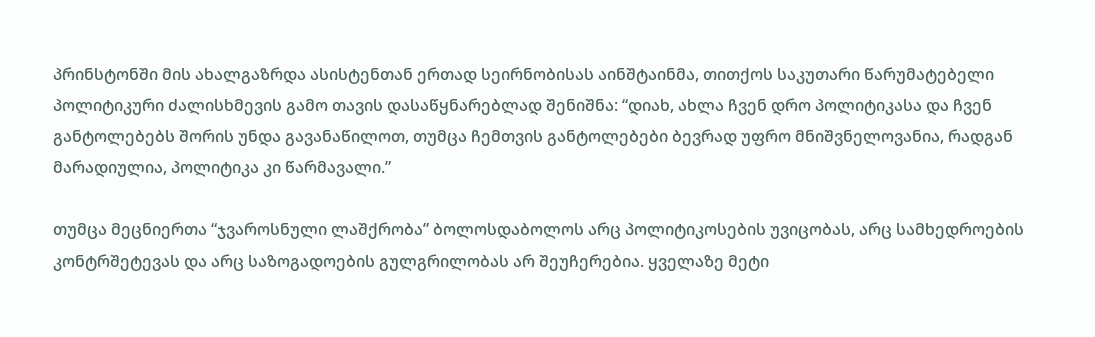პრინსტონში მის ახალგაზრდა ასისტენთან ერთად სეირნობისას აინშტაინმა, თითქოს საკუთარი წარუმატებელი პოლიტიკური ძალისხმევის გამო თავის დასაწყნარებლად შენიშნა: “დიახ, ახლა ჩვენ დრო პოლიტიკასა და ჩვენ განტოლებებს შორის უნდა გავანაწილოთ, თუმცა ჩემთვის განტოლებები ბევრად უფრო მნიშვნელოვანია, რადგან მარადიულია, პოლიტიკა კი წარმავალი.”

თუმცა მეცნიერთა “ჯვაროსნული ლაშქრობა” ბოლოსდაბოლოს არც პოლიტიკოსების უვიცობას, არც სამხედროების კონტრშეტევას და არც საზოგადოების გულგრილობას არ შეუჩერებია. ყველაზე მეტი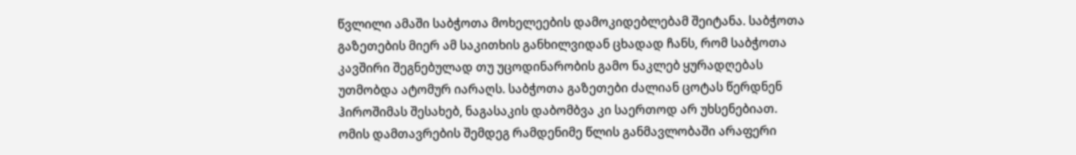წვლილი ამაში საბჭოთა მოხელეების დამოკიდებლებამ შეიტანა. საბჭოთა გაზეთების მიერ ამ საკითხის განხილვიდან ცხადად ჩანს, რომ საბჭოთა კავშირი შეგნებულად თუ უცოდინარობის გამო ნაკლებ ყურადღებას უთმობდა ატომურ იარაღს. საბჭოთა გაზეთები ძალიან ცოტას წერდნენ ჰიროშიმას შესახებ, ნაგასაკის დაბომბვა კი საერთოდ არ უხსენებიათ. ომის დამთავრების შემდეგ რამდენიმე წლის განმავლობაში არაფერი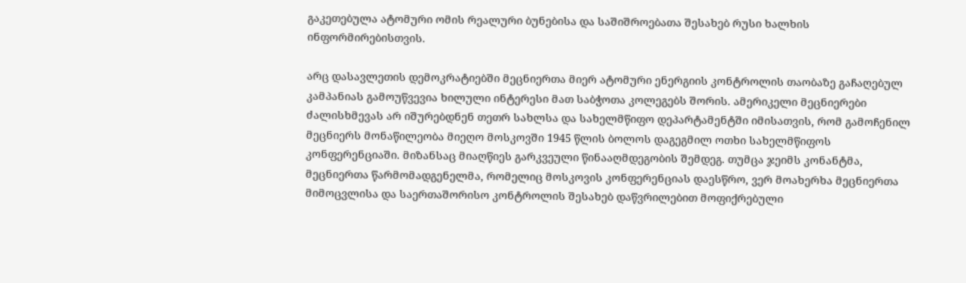გაკეთებულა ატომური ომის რეალური ბუნებისა და საშიშროებათა შესახებ რუსი ხალხის ინფორმირებისთვის.

არც დასავლეთის დემოკრატიებში მეცნიერთა მიერ ატომური ენერგიის კონტროლის თაობაზე გაჩაღებულ კამპანიას გამოუწვევია ხილული ინტერესი მათ საბჭოთა კოლეგებს შორის. ამერიკელი მეცნიერები ძალისხმევას არ იშურებდნენ თეთრ სახლსა და სახელმწიფო დეპარტამენტში იმისათვის, რომ გამოჩენილ მეცნიერს მონაწილეობა მიეღო მოსკოვში 1945 წლის ბოლოს დაგეგმილ ოთხი სახელმწიფოს კონფერენციაში. მიზანსაც მიაღწიეს გარკვეული წინააღმდეგობის შემდეგ. თუმცა ჯეიმს კონანტმა, მეცნიერთა წარმომადგენელმა, რომელიც მოსკოვის კონფერენციას დაესწრო, ვერ მოახერხა მეცნიერთა მიმოცვლისა და საერთაშორისო კონტროლის შესახებ დაწვრილებით მოფიქრებული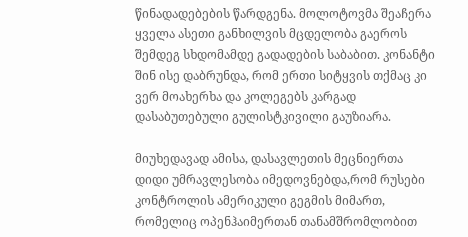წინადადებების წარდგენა. მოლოტოვმა შეაჩერა ყველა ასეთი განხილვის მცდელობა გაეროს შემდეგ სხდომამდე გადადების საბაბით. კონანტი შინ ისე დაბრუნდა, რომ ერთი სიტყვის თქმაც კი ვერ მოახერხა და კოლეგებს კარგად დასაბუთებული გულისტკივილი გაუზიარა.

მიუხედავად ამისა, დასავლეთის მეცნიერთა დიდი უმრავლესობა იმედოვნებდა,რომ რუსები კონტროლის ამერიკული გეგმის მიმართ, რომელიც ოპენჰაიმერთან თანამშრომლობით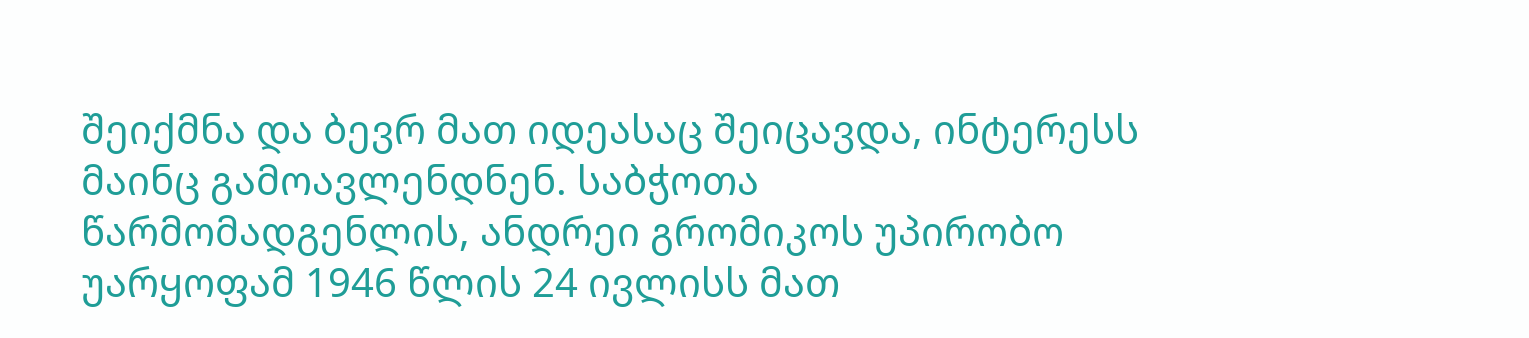შეიქმნა და ბევრ მათ იდეასაც შეიცავდა, ინტერესს მაინც გამოავლენდნენ. საბჭოთა წარმომადგენლის, ანდრეი გრომიკოს უპირობო უარყოფამ 1946 წლის 24 ივლისს მათ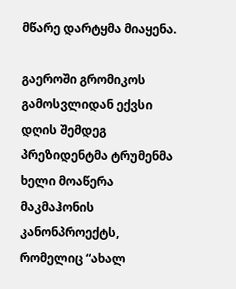მწარე დარტყმა მიაყენა.

გაეროში გრომიკოს გამოსვლიდან ექვსი დღის შემდეგ პრეზიდენტმა ტრუმენმა ხელი მოაწერა მაკმაჰონის კანონპროექტს, რომელიც “ახალ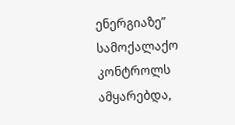ენერგიაზე” სამოქალაქო კონტროლს ამყარებდა,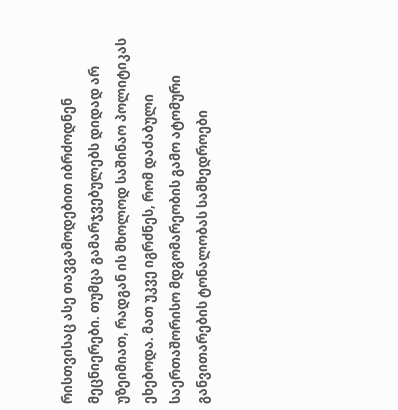რისთვისაც ასე თავგამოდებით იბრძოდნენ მეცნიერები. თუმცა გამარჯვებულებს დიდად არ უზეიმიათ, რადგან ის მხოლოდ საშინაო პოლიტიკას ეხებოდა. მათ უკვე იგრძნეს, რომ დაძაბული საერთაშორისო მდგომარეობის გამო ატომური განვითარების ტონალობას სამხედროები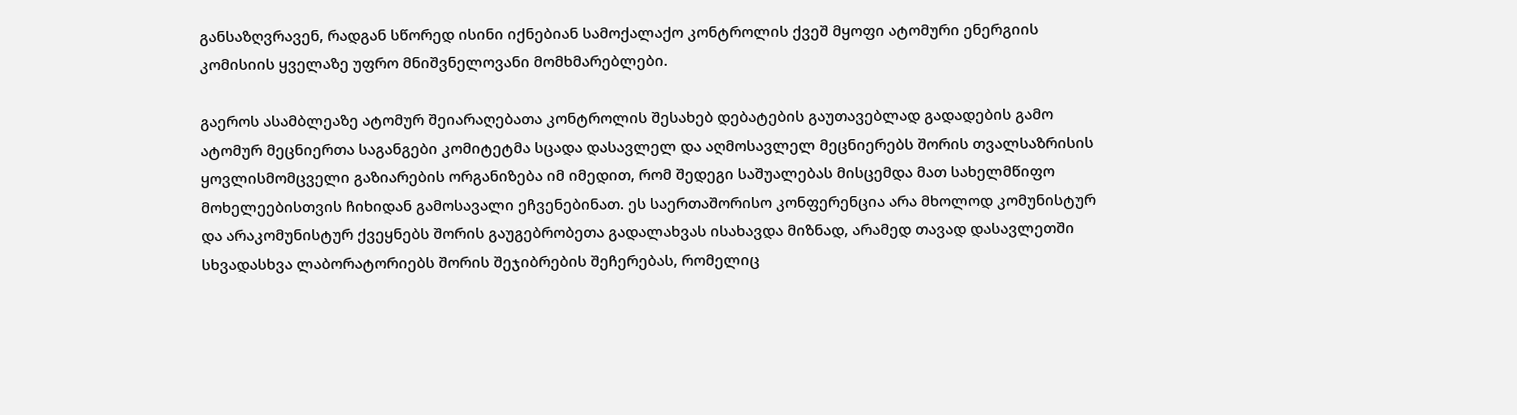განსაზღვრავენ, რადგან სწორედ ისინი იქნებიან სამოქალაქო კონტროლის ქვეშ მყოფი ატომური ენერგიის კომისიის ყველაზე უფრო მნიშვნელოვანი მომხმარებლები.

გაეროს ასამბლეაზე ატომურ შეიარაღებათა კონტროლის შესახებ დებატების გაუთავებლად გადადების გამო ატომურ მეცნიერთა საგანგები კომიტეტმა სცადა დასავლელ და აღმოსავლელ მეცნიერებს შორის თვალსაზრისის ყოვლისმომცველი გაზიარების ორგანიზება იმ იმედით, რომ შედეგი საშუალებას მისცემდა მათ სახელმწიფო მოხელეებისთვის ჩიხიდან გამოსავალი ეჩვენებინათ. ეს საერთაშორისო კონფერენცია არა მხოლოდ კომუნისტურ და არაკომუნისტურ ქვეყნებს შორის გაუგებრობეთა გადალახვას ისახავდა მიზნად, არამედ თავად დასავლეთში სხვადასხვა ლაბორატორიებს შორის შეჯიბრების შეჩერებას, რომელიც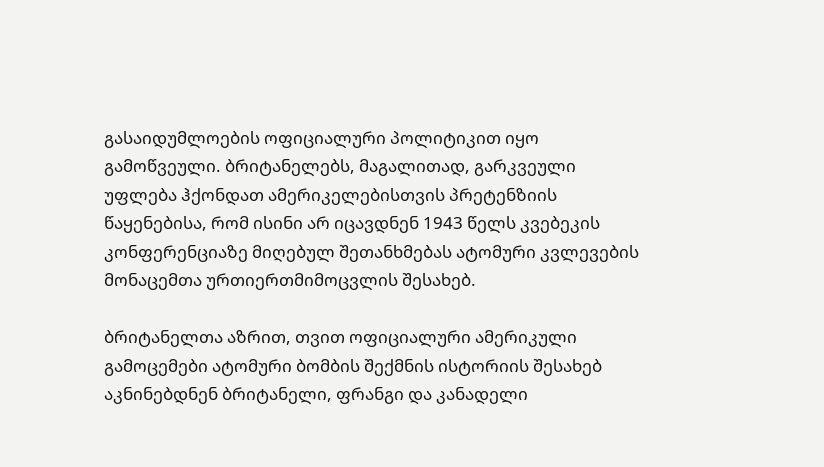გასაიდუმლოების ოფიციალური პოლიტიკით იყო გამოწვეული. ბრიტანელებს, მაგალითად, გარკვეული უფლება ჰქონდათ ამერიკელებისთვის პრეტენზიის წაყენებისა, რომ ისინი არ იცავდნენ 1943 წელს კვებეკის კონფერენციაზე მიღებულ შეთანხმებას ატომური კვლევების მონაცემთა ურთიერთმიმოცვლის შესახებ.

ბრიტანელთა აზრით, თვით ოფიციალური ამერიკული გამოცემები ატომური ბომბის შექმნის ისტორიის შესახებ აკნინებდნენ ბრიტანელი, ფრანგი და კანადელი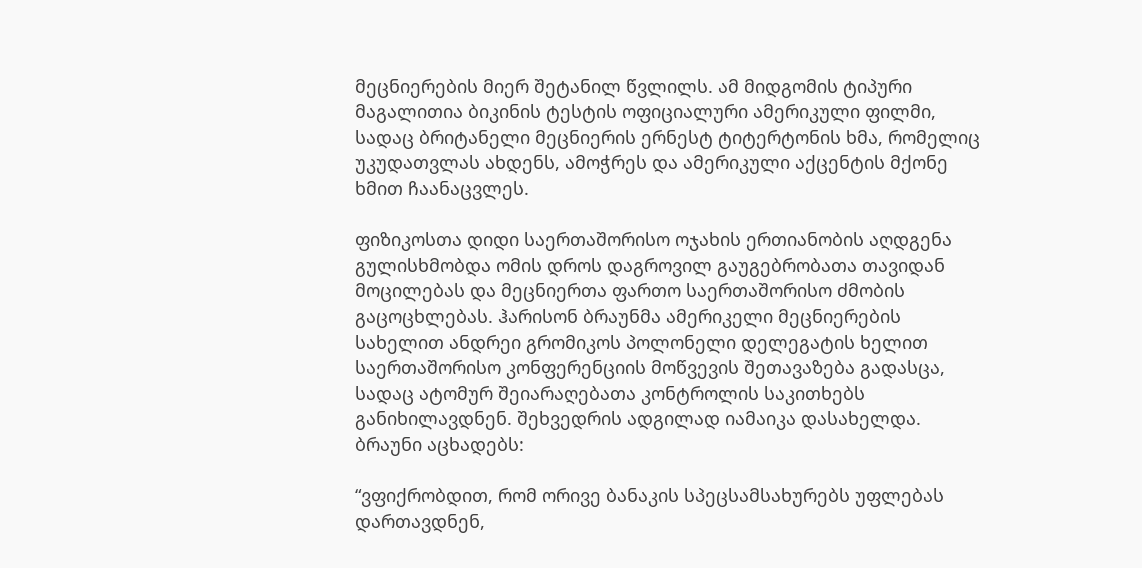მეცნიერების მიერ შეტანილ წვლილს. ამ მიდგომის ტიპური მაგალითია ბიკინის ტესტის ოფიციალური ამერიკული ფილმი, სადაც ბრიტანელი მეცნიერის ერნესტ ტიტერტონის ხმა, რომელიც უკუდათვლას ახდენს, ამოჭრეს და ამერიკული აქცენტის მქონე ხმით ჩაანაცვლეს.

ფიზიკოსთა დიდი საერთაშორისო ოჯახის ერთიანობის აღდგენა გულისხმობდა ომის დროს დაგროვილ გაუგებრობათა თავიდან მოცილებას და მეცნიერთა ფართო საერთაშორისო ძმობის გაცოცხლებას. ჰარისონ ბრაუნმა ამერიკელი მეცნიერების სახელით ანდრეი გრომიკოს პოლონელი დელეგატის ხელით საერთაშორისო კონფერენციის მოწვევის შეთავაზება გადასცა, სადაც ატომურ შეიარაღებათა კონტროლის საკითხებს განიხილავდნენ. შეხვედრის ადგილად იამაიკა დასახელდა. ბრაუნი აცხადებს:

“ვფიქრობდით, რომ ორივე ბანაკის სპეცსამსახურებს უფლებას დართავდნენ,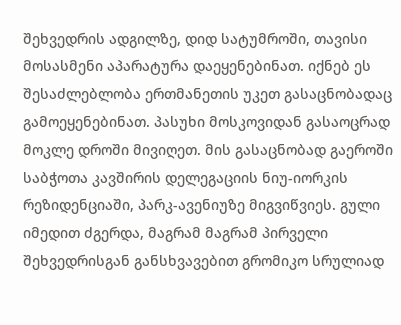შეხვედრის ადგილზე, დიდ სატუმროში, თავისი მოსასმენი აპარატურა დაეყენებინათ. იქნებ ეს შესაძლებლობა ერთმანეთის უკეთ გასაცნობადაც გამოეყენებინათ. პასუხი მოსკოვიდან გასაოცრად მოკლე დროში მივიღეთ. მის გასაცნობად გაეროში საბჭოთა კავშირის დელეგაციის ნიუ-იორკის რეზიდენციაში, პარკ-ავენიუზე მიგვიწვიეს. გული იმედით ძგერდა, მაგრამ მაგრამ პირველი შეხვედრისგან განსხვავებით გრომიკო სრულიად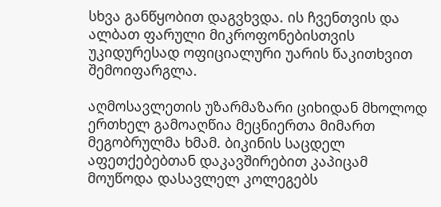სხვა განწყობით დაგვხვდა. ის ჩვენთვის და ალბათ ფარული მიკროფონებისთვის უკიდურესად ოფიციალური უარის წაკითხვით შემოიფარგლა.

აღმოსავლეთის უზარმაზარი ციხიდან მხოლოდ ერთხელ გამოაღწია მეცნიერთა მიმართ მეგობრულმა ხმამ. ბიკინის საცდელ აფეთქებებთან დაკავშირებით კაპიცამ მოუწოდა დასავლელ კოლეგებს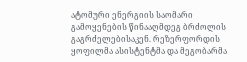ატომური ენერგიის საომარი გამოყენების წინააღმდეგ ბრძოლის გაგრძელებისაკენ. რეზერფორდის ყოფილმა ასისტენტმა და მეგობარმა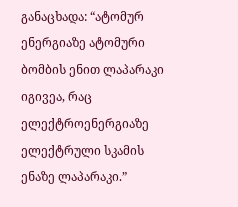განაცხადა: “ატომურ ენერგიაზე ატომური ბომბის ენით ლაპარაკი იგივეა, რაც ელექტროენერგიაზე ელექტრული სკამის ენაზე ლაპარაკი.”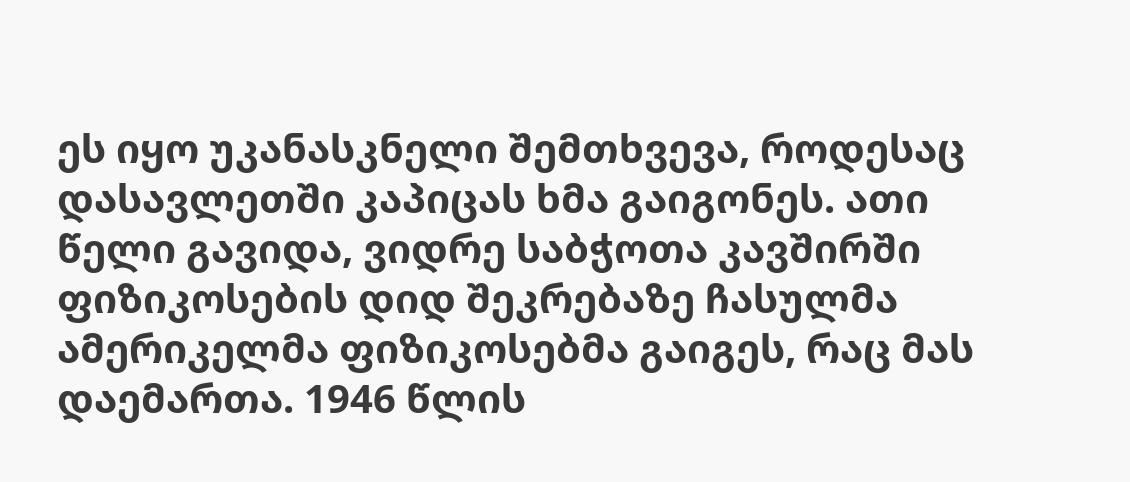ეს იყო უკანასკნელი შემთხვევა, როდესაც დასავლეთში კაპიცას ხმა გაიგონეს. ათი წელი გავიდა, ვიდრე საბჭოთა კავშირში ფიზიკოსების დიდ შეკრებაზე ჩასულმა ამერიკელმა ფიზიკოსებმა გაიგეს, რაც მას დაემართა. 1946 წლის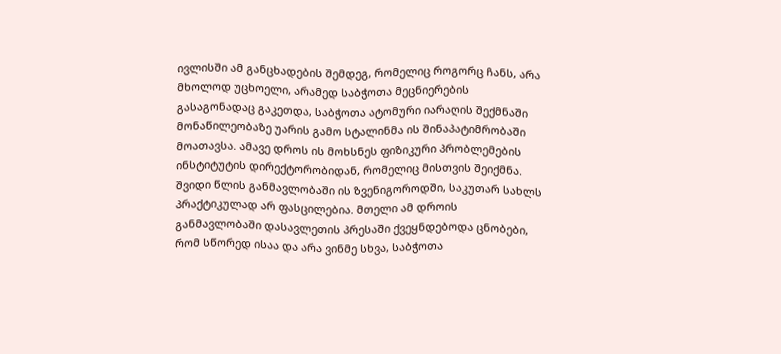ივლისში ამ განცხადების შემდეგ, რომელიც როგორც ჩანს, არა მხოლოდ უცხოელი, არამედ საბჭოთა მეცნიერების გასაგონადაც გაკეთდა, საბჭოთა ატომური იარაღის შექმნაში მონაწილეობაზე უარის გამო სტალინმა ის შინაპატიმრობაში მოათავსა. ამავე დროს ის მოხსნეს ფიზიკური პრობლემების ინსტიტუტის დირექტორობიდან, რომელიც მისთვის შეიქმნა. შვიდი წლის განმავლობაში ის ზვენიგოროდში, საკუთარ სახლს პრაქტიკულად არ ფასცილებია. მთელი ამ დროის განმავლობაში დასავლეთის პრესაში ქვეყნდებოდა ცნობები, რომ სწორედ ისაა და არა ვინმე სხვა, საბჭოთა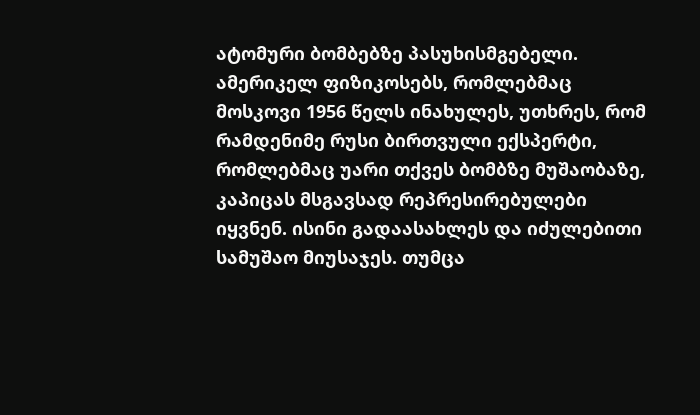ატომური ბომბებზე პასუხისმგებელი. ამერიკელ ფიზიკოსებს, რომლებმაც მოსკოვი 1956 წელს ინახულეს, უთხრეს, რომ რამდენიმე რუსი ბირთვული ექსპერტი, რომლებმაც უარი თქვეს ბომბზე მუშაობაზე, კაპიცას მსგავსად რეპრესირებულები იყვნენ. ისინი გადაასახლეს და იძულებითი სამუშაო მიუსაჯეს. თუმცა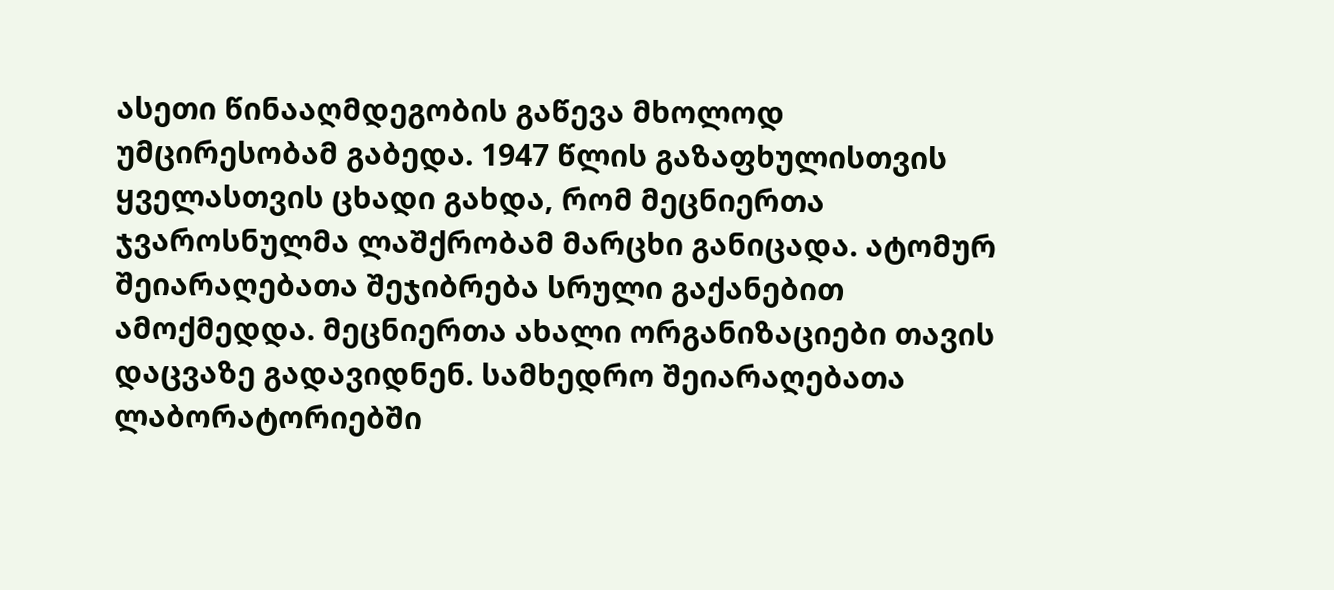ასეთი წინააღმდეგობის გაწევა მხოლოდ უმცირესობამ გაბედა. 1947 წლის გაზაფხულისთვის ყველასთვის ცხადი გახდა, რომ მეცნიერთა ჯვაროსნულმა ლაშქრობამ მარცხი განიცადა. ატომურ შეიარაღებათა შეჯიბრება სრული გაქანებით ამოქმედდა. მეცნიერთა ახალი ორგანიზაციები თავის დაცვაზე გადავიდნენ. სამხედრო შეიარაღებათა ლაბორატორიებში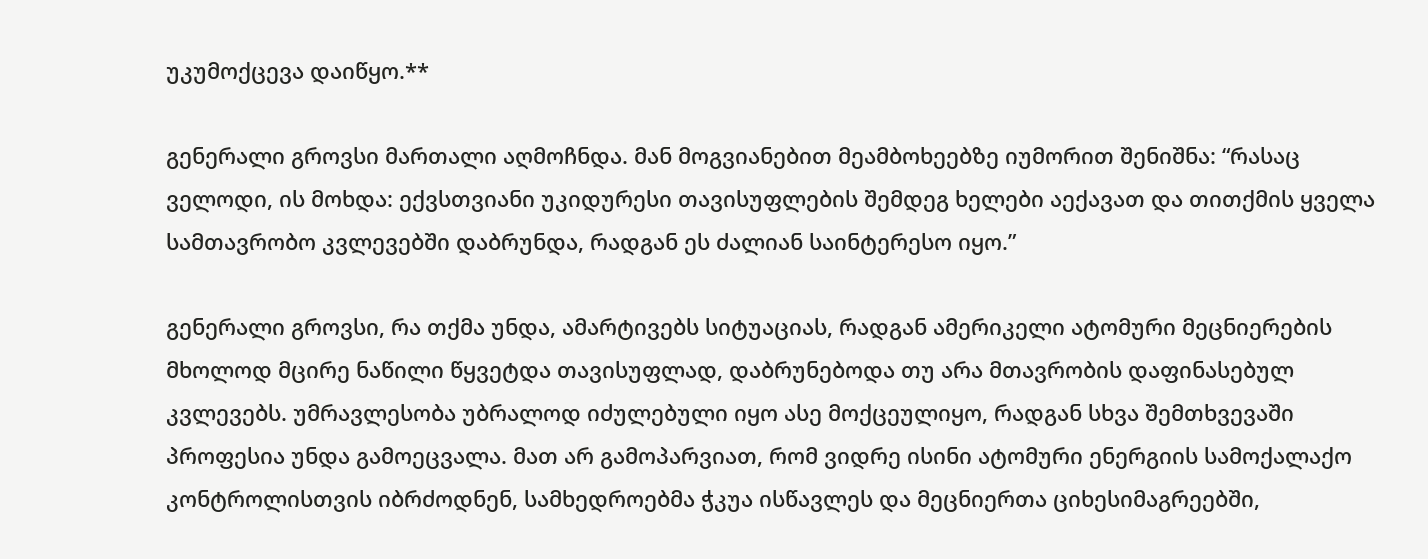უკუმოქცევა დაიწყო.**

გენერალი გროვსი მართალი აღმოჩნდა. მან მოგვიანებით მეამბოხეებზე იუმორით შენიშნა: “რასაც ველოდი, ის მოხდა: ექვსთვიანი უკიდურესი თავისუფლების შემდეგ ხელები აექავათ და თითქმის ყველა სამთავრობო კვლევებში დაბრუნდა, რადგან ეს ძალიან საინტერესო იყო.”

გენერალი გროვსი, რა თქმა უნდა, ამარტივებს სიტუაციას, რადგან ამერიკელი ატომური მეცნიერების მხოლოდ მცირე ნაწილი წყვეტდა თავისუფლად, დაბრუნებოდა თუ არა მთავრობის დაფინასებულ კვლევებს. უმრავლესობა უბრალოდ იძულებული იყო ასე მოქცეულიყო, რადგან სხვა შემთხვევაში პროფესია უნდა გამოეცვალა. მათ არ გამოპარვიათ, რომ ვიდრე ისინი ატომური ენერგიის სამოქალაქო კონტროლისთვის იბრძოდნენ, სამხედროებმა ჭკუა ისწავლეს და მეცნიერთა ციხესიმაგრეებში,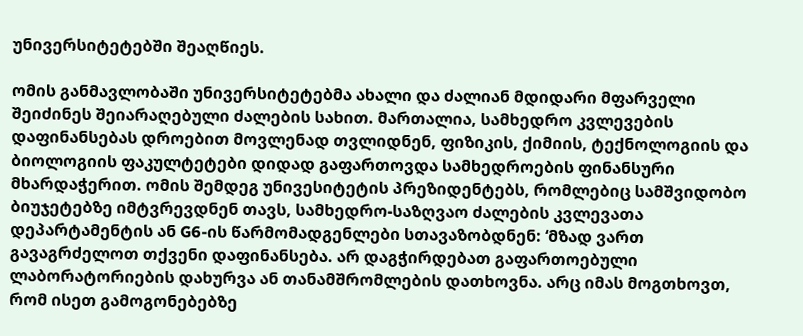უნივერსიტეტებში შეაღწიეს.

ომის განმავლობაში უნივერსიტეტებმა ახალი და ძალიან მდიდარი მფარველი შეიძინეს შეიარაღებული ძალების სახით. მართალია, სამხედრო კვლევების დაფინანსებას დროებით მოვლენად თვლიდნენ, ფიზიკის, ქიმიის, ტექნოლოგიის და ბიოლოგიის ფაკულტეტები დიდად გაფართოვდა სამხედროების ფინანსური მხარდაჭერით. ომის შემდეგ უნივესიტეტის პრეზიდენტებს, რომლებიც სამშვიდობო ბიუჯეტებზე იმტვრევდნენ თავს, სამხედრო-საზღვაო ძალების კვლევათა დეპარტამენტის ან G6-ის წარმომადგენლები სთავაზობდნენ: ‘მზად ვართ გავაგრძელოთ თქვენი დაფინანსება. არ დაგჭირდებათ გაფართოებული ლაბორატორიების დახურვა ან თანამშრომლების დათხოვნა. არც იმას მოგთხოვთ, რომ ისეთ გამოგონებებზე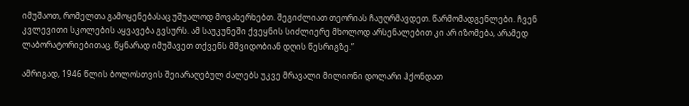იმუშაოთ, რომელთა გამოყენებასაც უშუალოდ მოვახერხებთ. შეგიძლიათ თეორიას ჩაუღრმავდეთ. წარმომადგენლები. ჩვენ კვლევითი სკოლების აყვავება გვსურს. ამ საუკუნეში ქვეყნის სიძლიერე მხოლოდ არსენალებით კი არ იზომება, არამედ ლაბორატორიებითაც. წყნარად იმუშავეთ თქვენს მშვიდობიან დღის წესრიგზე.”

ამრიგად, 1946 წლის ბოლოსთვის შეიარაღებულ ძალებს უკვე მრავალი მილიონი დოლარი ჰქონდათ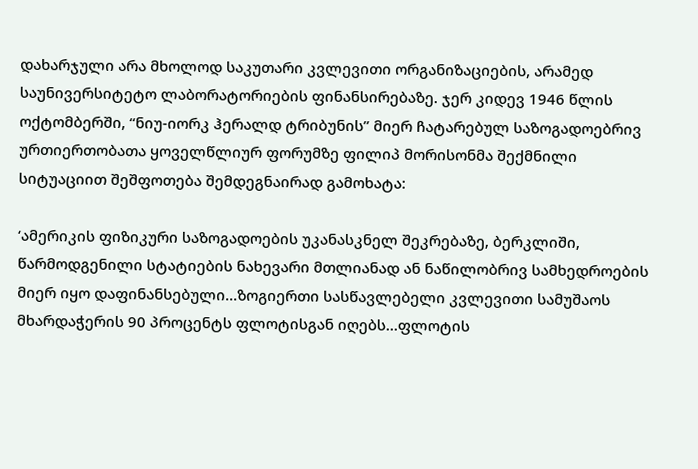დახარჯული არა მხოლოდ საკუთარი კვლევითი ორგანიზაციების, არამედ საუნივერსიტეტო ლაბორატორიების ფინანსირებაზე. ჯერ კიდევ 1946 წლის ოქტომბერში, “ნიუ-იორკ ჰერალდ ტრიბუნის” მიერ ჩატარებულ საზოგადოებრივ ურთიერთობათა ყოველწლიურ ფორუმზე ფილიპ მორისონმა შექმნილი სიტუაციით შეშფოთება შემდეგნაირად გამოხატა:

‘ამერიკის ფიზიკური საზოგადოების უკანასკნელ შეკრებაზე, ბერკლიში, წარმოდგენილი სტატიების ნახევარი მთლიანად ან ნაწილობრივ სამხედროების მიერ იყო დაფინანსებული...ზოგიერთი სასწავლებელი კვლევითი სამუშაოს მხარდაჭერის 90 პროცენტს ფლოტისგან იღებს...ფლოტის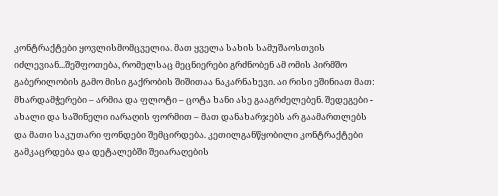კონტრაქტები ყოვლისმომცველია. მათ ყველა სახის სამუშაოსთვის იძლევიან...შეშფოთება, რომელსაც მეცნიერები გრძნობენ ამ ომის პირმშო გაბერილობის გამო მისი გაქრობის შიშითაა ნაკარნახევი. აი რისი ეშინიათ მათ: მხარდამჭერები – არმია და ფლოტი – ცოტა ხანი ასე გააგრძელებენ. შედეგები - ახალი და საშინელი იარაღის ფორმით – მათ დანახარჯებს არ გაამართლებს და მათი საკუთარი ფონდები შემცირდება. კეთილგანწყობილი კონტრაქტები გამკაცრდება და დეტალებში შეიარაღების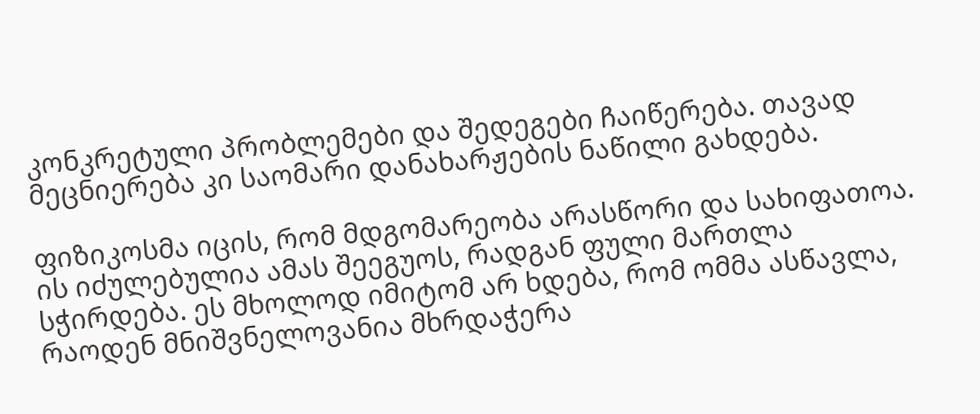კონკრეტული პრობლემები და შედეგები ჩაიწერება. თავად მეცნიერება კი საომარი დანახარჟების ნაწილი გახდება.

ფიზიკოსმა იცის, რომ მდგომარეობა არასწორი და სახიფათოა. ის იძულებულია ამას შეეგუოს, რადგან ფული მართლა სჭირდება. ეს მხოლოდ იმიტომ არ ხდება, რომ ომმა ასწავლა, რაოდენ მნიშვნელოვანია მხრდაჭერა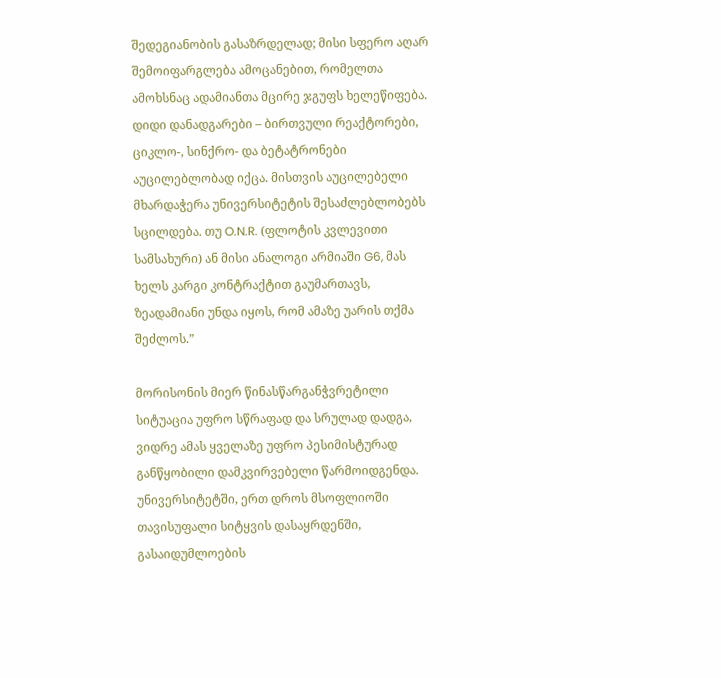შედეგიანობის გასაზრდელად; მისი სფერო აღარ შემოიფარგლება ამოცანებით, რომელთა ამოხსნაც ადამიანთა მცირე ჯგუფს ხელეწიფება. დიდი დანადგარები – ბირთვული რეაქტორები, ციკლო-, სინქრო- და ბეტატრონები აუცილებლობად იქცა. მისთვის აუცილებელი მხარდაჭერა უნივერსიტეტის შესაძლებლობებს სცილდება. თუ O.N.R. (ფლოტის კვლევითი სამსახური) ან მისი ანალოგი არმიაში G6, მას ხელს კარგი კონტრაქტით გაუმართავს, ზეადამიანი უნდა იყოს, რომ ამაზე უარის თქმა შეძლოს.”

მორისონის მიერ წინასწარგანჭვრეტილი სიტუაცია უფრო სწრაფად და სრულად დადგა, ვიდრე ამას ყველაზე უფრო პესიმისტურად განწყობილი დამკვირვებელი წარმოიდგენდა. უნივერსიტეტში, ერთ დროს მსოფლიოში თავისუფალი სიტყვის დასაყრდენში, გასაიდუმლოების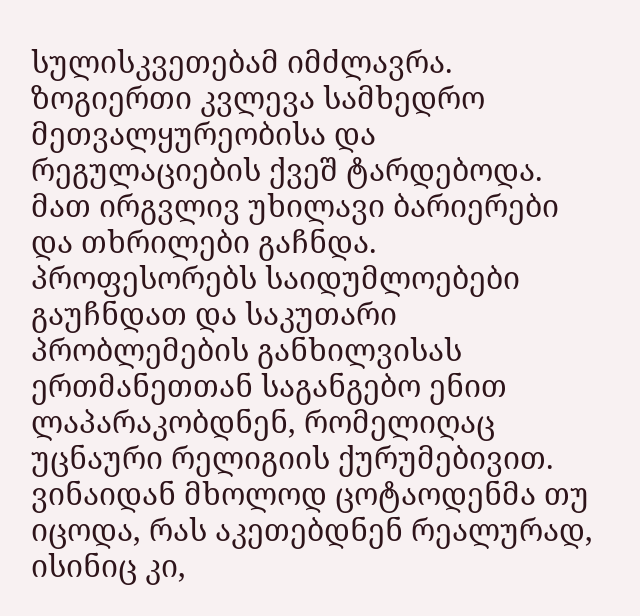სულისკვეთებამ იმძლავრა. ზოგიერთი კვლევა სამხედრო მეთვალყურეობისა და რეგულაციების ქვეშ ტარდებოდა. მათ ირგვლივ უხილავი ბარიერები და თხრილები გაჩნდა. პროფესორებს საიდუმლოებები გაუჩნდათ და საკუთარი პრობლემების განხილვისას ერთმანეთთან საგანგებო ენით ლაპარაკობდნენ, რომელიღაც უცნაური რელიგიის ქურუმებივით. ვინაიდან მხოლოდ ცოტაოდენმა თუ იცოდა, რას აკეთებდნენ რეალურად, ისინიც კი,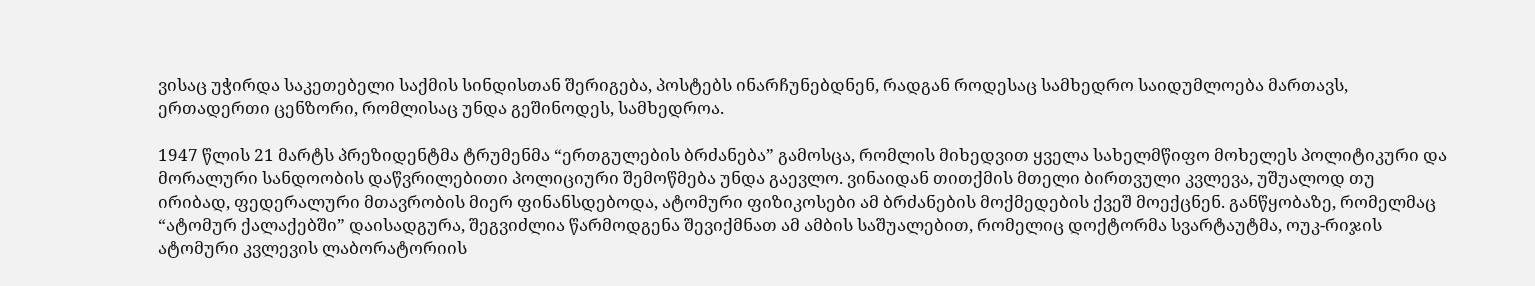ვისაც უჭირდა საკეთებელი საქმის სინდისთან შერიგება, პოსტებს ინარჩუნებდნენ, რადგან როდესაც სამხედრო საიდუმლოება მართავს, ერთადერთი ცენზორი, რომლისაც უნდა გეშინოდეს, სამხედროა.

1947 წლის 21 მარტს პრეზიდენტმა ტრუმენმა “ერთგულების ბრძანება” გამოსცა, რომლის მიხედვით ყველა სახელმწიფო მოხელეს პოლიტიკური და მორალური სანდოობის დაწვრილებითი პოლიციური შემოწმება უნდა გაევლო. ვინაიდან თითქმის მთელი ბირთვული კვლევა, უშუალოდ თუ ირიბად, ფედერალური მთავრობის მიერ ფინანსდებოდა, ატომური ფიზიკოსები ამ ბრძანების მოქმედების ქვეშ მოექცნენ. განწყობაზე, რომელმაც “ატომურ ქალაქებში” დაისადგურა, შეგვიძლია წარმოდგენა შევიქმნათ ამ ამბის საშუალებით, რომელიც დოქტორმა სვარტაუტმა, ოუკ-რიჯის ატომური კვლევის ლაბორატორიის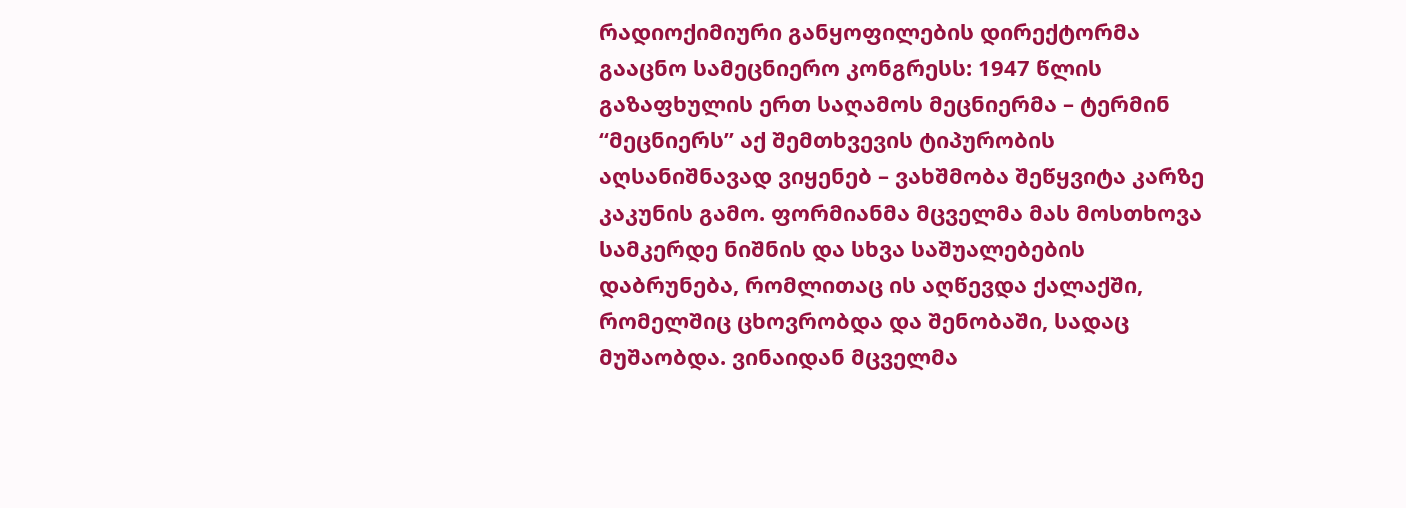რადიოქიმიური განყოფილების დირექტორმა გააცნო სამეცნიერო კონგრესს: 1947 წლის გაზაფხულის ერთ საღამოს მეცნიერმა – ტერმინ “მეცნიერს” აქ შემთხვევის ტიპურობის აღსანიშნავად ვიყენებ – ვახშმობა შეწყვიტა კარზე კაკუნის გამო. ფორმიანმა მცველმა მას მოსთხოვა სამკერდე ნიშნის და სხვა საშუალებების დაბრუნება, რომლითაც ის აღწევდა ქალაქში, რომელშიც ცხოვრობდა და შენობაში, სადაც მუშაობდა. ვინაიდან მცველმა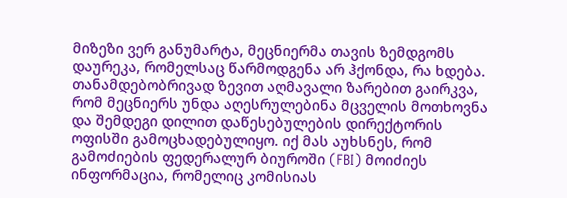მიზეზი ვერ განუმარტა, მეცნიერმა თავის ზემდგომს დაურეკა, რომელსაც წარმოდგენა არ ჰქონდა, რა ხდება. თანამდებობრივად ზევით აღმავალი ზარებით გაირკვა, რომ მეცნიერს უნდა აღესრულებინა მცველის მოთხოვნა და შემდეგი დილით დაწესებულების დირექტორის ოფისში გამოცხადებულიყო. იქ მას აუხსნეს, რომ გამოძიების ფედერალურ ბიუროში (FBI) მოიძიეს ინფორმაცია, რომელიც კომისიას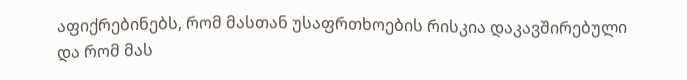აფიქრებინებს, რომ მასთან უსაფრთხოების რისკია დაკავშირებული და რომ მას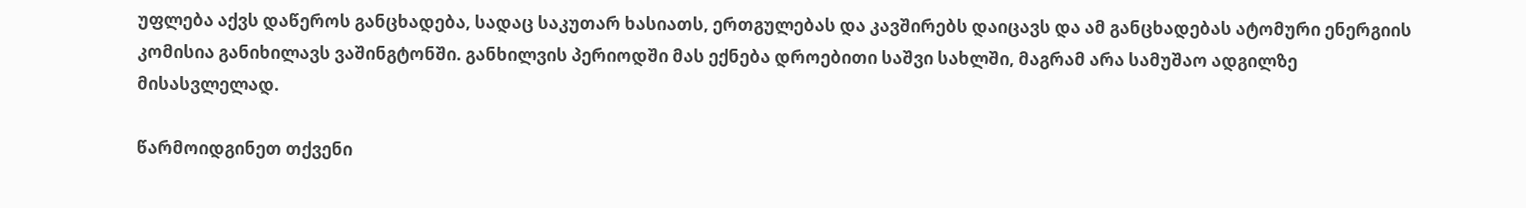უფლება აქვს დაწეროს განცხადება, სადაც საკუთარ ხასიათს, ერთგულებას და კავშირებს დაიცავს და ამ განცხადებას ატომური ენერგიის კომისია განიხილავს ვაშინგტონში. განხილვის პერიოდში მას ექნება დროებითი საშვი სახლში, მაგრამ არა სამუშაო ადგილზე მისასვლელად.

წარმოიდგინეთ თქვენი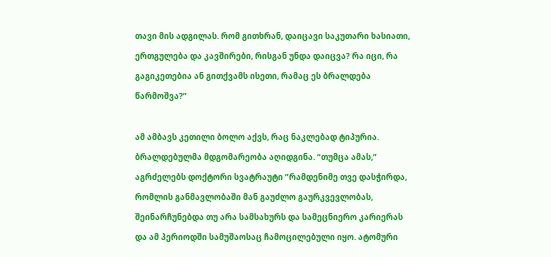თავი მის ადგილას. რომ გითხრან, დაიცავი საკუთარი ხასიათი, ერთგულება და კავშირები, რისგან უნდა დაიცვა? რა იცი, რა გაგიკეთებია ან გითქვამს ისეთი, რამაც ეს ბრალდება წარმოშვა?”

ამ ამბავს კეთილი ბოლო აქვს, რაც ნაკლებად ტიპურია. ბრალდებულმა მდგომარეობა აღიდგინა. “თუმცა ამას,” აგრძელებს დოქტორი სვატრაუტი ”რამდენიმე თვე დასჭირდა, რომლის განმავლობაში მან გაუძლო გაურკვევლობას, შეინარჩუნებდა თუ არა სამსახურს და სამეცნიერო კარიერას და ამ პერიოდში სამუშაოსაც ჩამოცილებული იყო. ატომური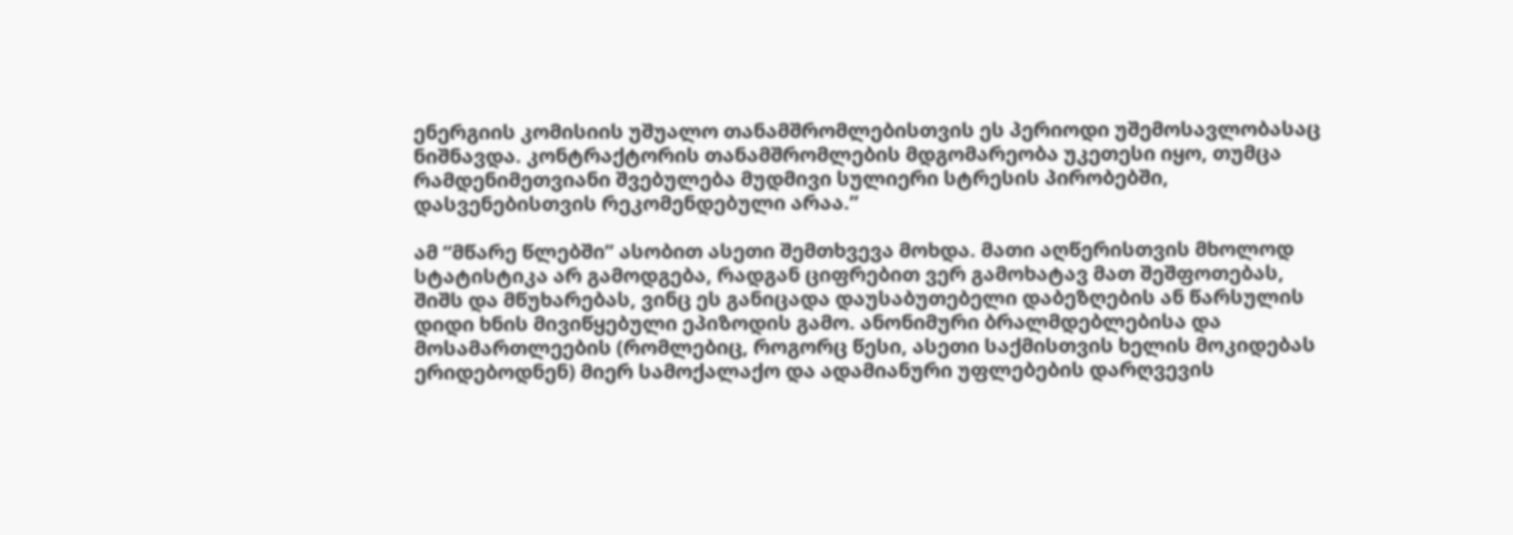ენერგიის კომისიის უშუალო თანამშრომლებისთვის ეს პერიოდი უშემოსავლობასაც ნიშნავდა. კონტრაქტორის თანამშრომლების მდგომარეობა უკეთესი იყო, თუმცა რამდენიმეთვიანი შვებულება მუდმივი სულიერი სტრესის პირობებში, დასვენებისთვის რეკომენდებული არაა.”

ამ “მწარე წლებში” ასობით ასეთი შემთხვევა მოხდა. მათი აღწერისთვის მხოლოდ სტატისტიკა არ გამოდგება, რადგან ციფრებით ვერ გამოხატავ მათ შეშფოთებას, შიშს და მწუხარებას, ვინც ეს განიცადა დაუსაბუთებელი დაბეზღების ან წარსულის დიდი ხნის მივიწყებული ეპიზოდის გამო. ანონიმური ბრალმდებლებისა და მოსამართლეების (რომლებიც, როგორც წესი, ასეთი საქმისთვის ხელის მოკიდებას ერიდებოდნენ) მიერ სამოქალაქო და ადამიანური უფლებების დარღვევის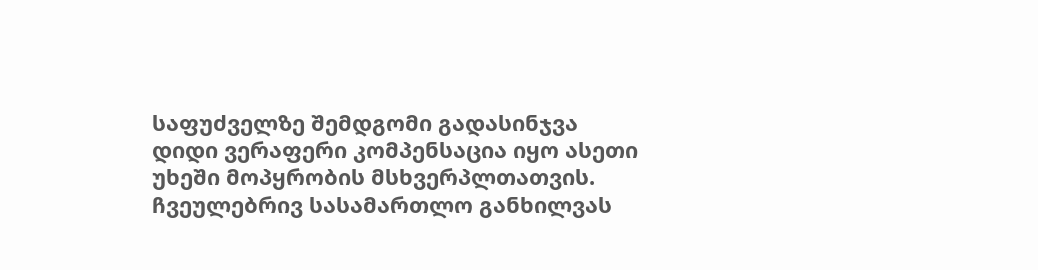საფუძველზე შემდგომი გადასინჯვა დიდი ვერაფერი კომპენსაცია იყო ასეთი უხეში მოპყრობის მსხვერპლთათვის. ჩვეულებრივ სასამართლო განხილვას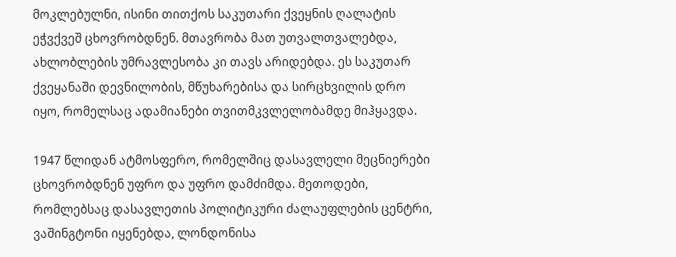მოკლებულნი, ისინი თითქოს საკუთარი ქვეყნის ღალატის ეჭვქვეშ ცხოვრობდნენ. მთავრობა მათ უთვალთვალებდა, ახლობლების უმრავლესობა კი თავს არიდებდა. ეს საკუთარ ქვეყანაში დევნილობის, მწუხარებისა და სირცხვილის დრო იყო, რომელსაც ადამიანები თვითმკვლელობამდე მიჰყავდა.

1947 წლიდან ატმოსფერო, რომელშიც დასავლელი მეცნიერები ცხოვრობდნენ უფრო და უფრო დამძიმდა. მეთოდები, რომლებსაც დასავლეთის პოლიტიკური ძალაუფლების ცენტრი, ვაშინგტონი იყენებდა, ლონდონისა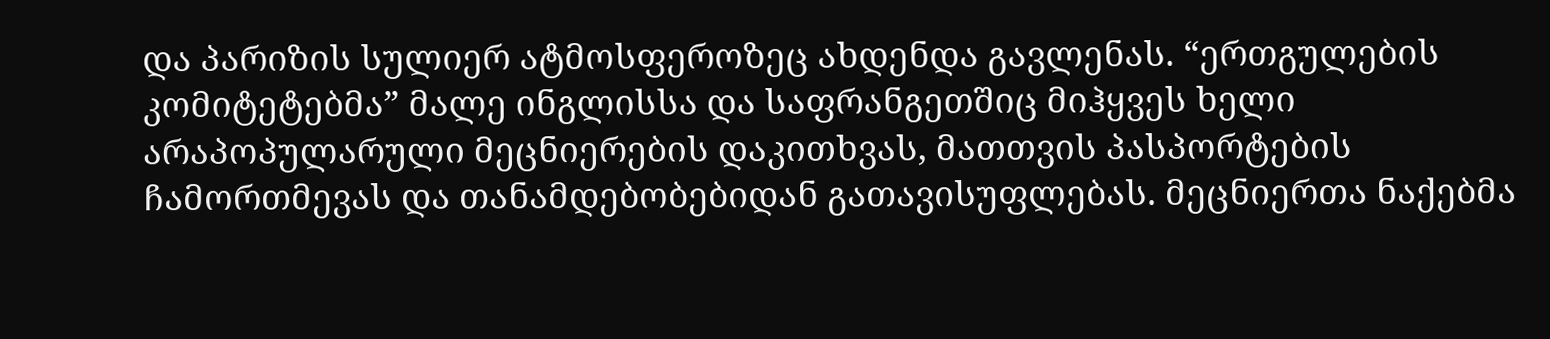და პარიზის სულიერ ატმოსფეროზეც ახდენდა გავლენას. “ერთგულების კომიტეტებმა” მალე ინგლისსა და საფრანგეთშიც მიჰყვეს ხელი არაპოპულარული მეცნიერების დაკითხვას, მათთვის პასპორტების ჩამორთმევას და თანამდებობებიდან გათავისუფლებას. მეცნიერთა ნაქებმა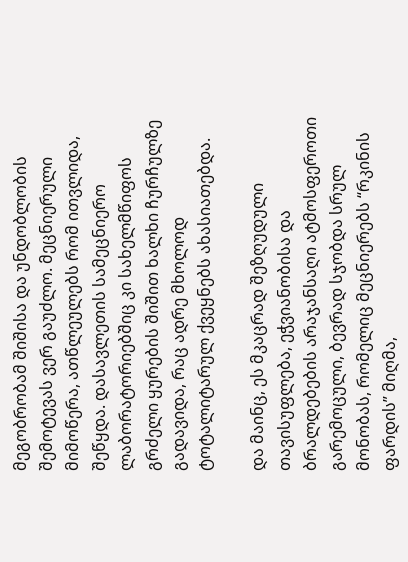მეგობრობამ შიშისა და უნდობლობის შემოტევას ვერ გაუძლო. მეცნიერული მიმოწერა, ათწლეულებს რომ ითვლიდა, შეწყდა. დასავლეთის სამეცნიერო ლაბორატორიებშიც კი სახელმწიფოს გრძელი ყურების შიშით ხალხი ჩურჩულზე გადავიდა, რაც ადრე მხოლოდ ტოტალიტარულ ქვეყნებს ახასიათებდა.

და მაინც, ეს მკაცრად შეზღუდული თავისუფლება, ეჭვიანობისა და ბრალდებების არაჯანსაღი ატმოსფეროთი გარემოცული, ბევრად სჯობდა სრულ მონობას, რომელიც მეცნიერებს “რკინის ფარდის” მიღმა,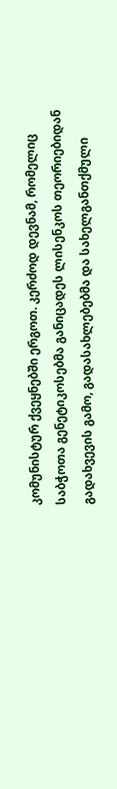კომუნისტურ ქვეყნებში ერგოთ. კერძოდ დევნამ, რომელიც საბჭოთა გენეტიკოსებმა განიცადეს ლისენკოს თეორიებიდან გადახვევის გამო, გადასახლებებმა და სახელგანთქმული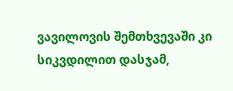ვავილოვის შემთხვევაში კი სიკვდილით დასჯამ,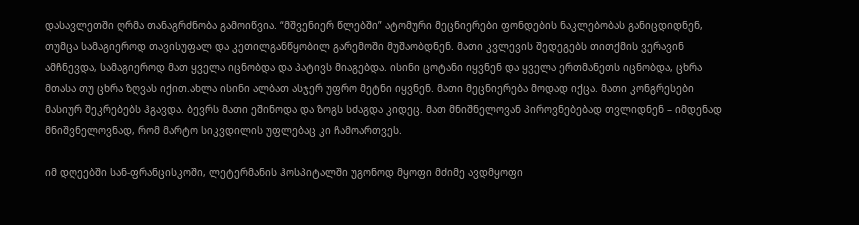დასავლეთში ღრმა თანაგრძნობა გამოიწვია. “მშვენიერ წლებში” ატომური მეცნიერები ფონდების ნაკლებობას განიცდიდნენ, თუმცა სამაგიეროდ თავისუფალ და კეთილგანწყობილ გარემოში მუშაობდნენ. მათი კვლევის შედეგებს თითქმის ვერავინ ამჩნევდა, სამაგიეროდ მათ ყველა იცნობდა და პატივს მიაგებდა. ისინი ცოტანი იყვნენ და ყველა ერთმანეთს იცნობდა, ცხრა მთასა თუ ცხრა ზღვას იქით.ახლა ისინი ალბათ ასჯერ უფრო მეტნი იყვნენ. მათი მეცნიერება მოდად იქცა. მათი კონგრესები მასიურ შეკრებებს ჰგავდა. ბევრს მათი ეშინოდა და ზოგს სძაგდა კიდეც. მათ მნიშნელოვან პიროვნებებად თვლიდნენ – იმდენად მნიშვნელოვნად, რომ მარტო სიკვდილის უფლებაც კი ჩამოართვეს.

იმ დღეებში სან-ფრანცისკოში, ლეტერმანის ჰოსპიტალში უგონოდ მყოფი მძიმე ავდმყოფი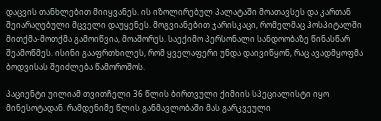დაცვის თანხლებით მიიყვანეს. ის იზოლირებულ პალატაში მოათავსეს და კართან შეიარაღებული მცველი დაუყენეს. მოგვიანებით ჯარისკაცი, რომელმაც ჰოსპიტალში მითქმა-მოთქმა გამოიწვია, მოაშორეს. საექიმო პერსონალი სანდოობაზე წინასწარ შეამოწმეს. ისინი გააფრთხილეს, რომ ყველაფერი უნდა დაივიწყონ, რაც ავადმყოფმა ბოდვისას შეიძლება წამოროშოს.

პაციენტი უილიამ თვითჩელი 36 წლის ბირთვული ქიმიის სპეციალისტი იყო მინესოტადან. რამდენიმე წლის განმავლობაში მას გარკვეული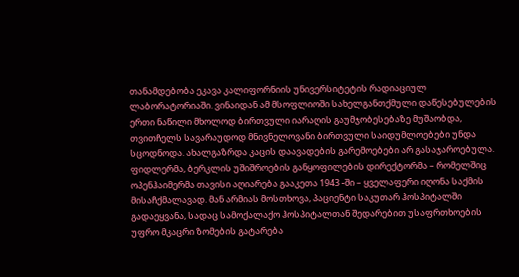თანამდებობა ეკავა კალიფორნიის უნივერსიტეტის რადიაციულ ლაბორატორიაში. ვინაიდან ამ მსოფლიოში სახელგანთქმული დაწესებულების ერთი ნაწილი მხოლოდ ბირთვული იარაღის გაუმჯობესებაზე მუშაობდა, თვითჩელს სავარაუდოდ მნივნელოვანი ბირთვული საიდუმლოებები უნდა სცოდნოდა. ახალგაზრდა კაცის დაავადების გარემოებები არ გასაჯაროებულა. ფიდლერმა, ბერკლის უშიშროების განყოფილების დირექტორმა – რომელშიც ოპენჰაიმერმა თავისი აღიარება გააკეთა 1943 -ში – ყველაფერი იღონა საქმის მისაჩქმალავად. მან არმიას მოსთხოვა, პაციენტი საკუთარ ჰოსპიტალში გადაეყვანა, სადაც სამოქალაქო ჰოსპიტალთან შედარებით უსაფრთხოების უფრო მკაცრი ზომების გატარება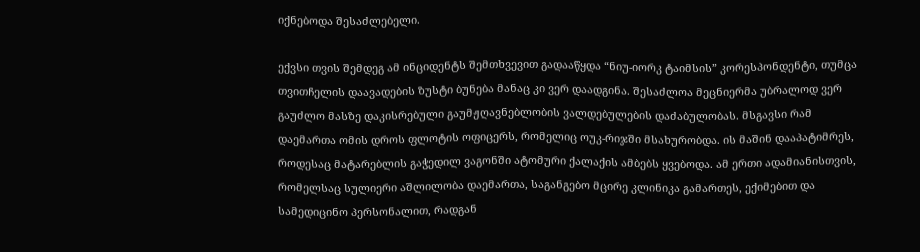იქნებოდა შესაძლებელი.

ექვსი თვის შემდეგ ამ ინციდენტს შემთხვევით გადააწყდა “ნიუ-იორკ ტაიმსის” კორესპონდენტი, თუმცა თვითჩელის დაავადების ზუსტი ბუნება მანაც კი ვერ დაადგინა. შესაძლოა მეცნიერმა უბრალოდ ვერ გაუძლო მასზე დაკისრებული გაუმჟღავნებლობის ვალდებულების დაძაბულობას. მსგავსი რამ დაემართა ომის დროს ფლოტის ოფიცერს, რომელიც ოუკ-რიჯში მსახურობდა. ის მაშინ დააპატიმრეს, როდესაც მატარებლის გაჭედილ ვაგონში ატომური ქალაქის ამბებს ყვებოდა. ამ ერთი ადამიანისთვის, რომელსაც სულიერი აშლილობა დაემართა, საგანგებო მცირე კლინიკა გამართეს, ექიმებით და სამედიცინო პერსონალით, რადგან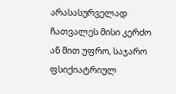არასასურველად ჩათვალეს მისი კერძო ან მით უფრო, საჯარო ფსიქიატრიულ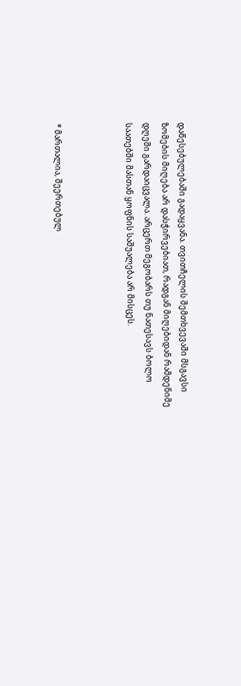დაწესებულებაში გადაყვანა. თვითჩელის შემთხვევაში მსგავსი ზომების მიღება არ დასჭირვებიათ, რადგან მიღებიდან რამდენიმე დღეში გარდაიცვალა. არცერთ მეგობარს თუ ნათესავს ბოლო საათებში მასთან ყოფნის საშუალება არ მისცეს.



* მართალია, შეერთებულ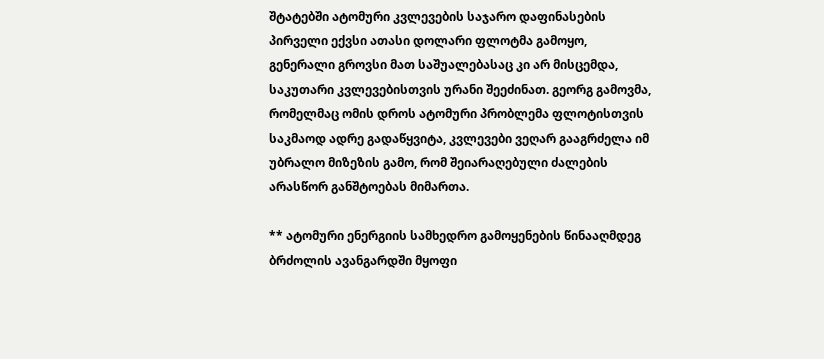შტატებში ატომური კვლევების საჯარო დაფინასების პირველი ექვსი ათასი დოლარი ფლოტმა გამოყო, გენერალი გროვსი მათ საშუალებასაც კი არ მისცემდა, საკუთარი კვლევებისთვის ურანი შეეძინათ. გეორგ გამოვმა, რომელმაც ომის დროს ატომური პრობლემა ფლოტისთვის საკმაოდ ადრე გადაწყვიტა, კვლევები ვეღარ გააგრძელა იმ უბრალო მიზეზის გამო, რომ შეიარაღებული ძალების არასწორ განშტოებას მიმართა.

** ატომური ენერგიის სამხედრო გამოყენების წინააღმდეგ ბრძოლის ავანგარდში მყოფი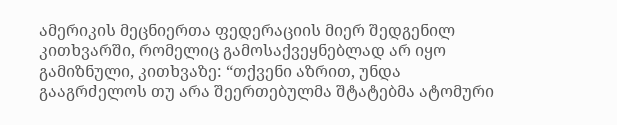ამერიკის მეცნიერთა ფედერაციის მიერ შედგენილ კითხვარში, რომელიც გამოსაქვეყნებლად არ იყო გამიზნული, კითხვაზე: “თქვენი აზრით, უნდა გააგრძელოს თუ არა შეერთებულმა შტატებმა ატომური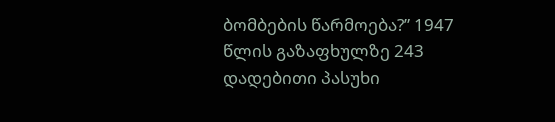ბომბების წარმოება?” 1947 წლის გაზაფხულზე 243 დადებითი პასუხი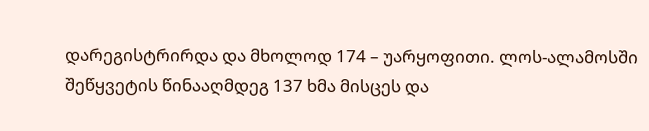დარეგისტრირდა და მხოლოდ 174 – უარყოფითი. ლოს-ალამოსში შეწყვეტის წინააღმდეგ 137 ხმა მისცეს და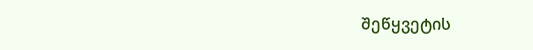შეწყვეტის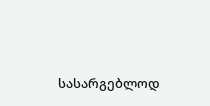სასარგებლოდ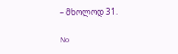– მხოლოდ 31.

No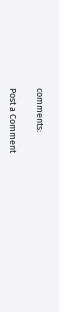comments:

Post a Comment